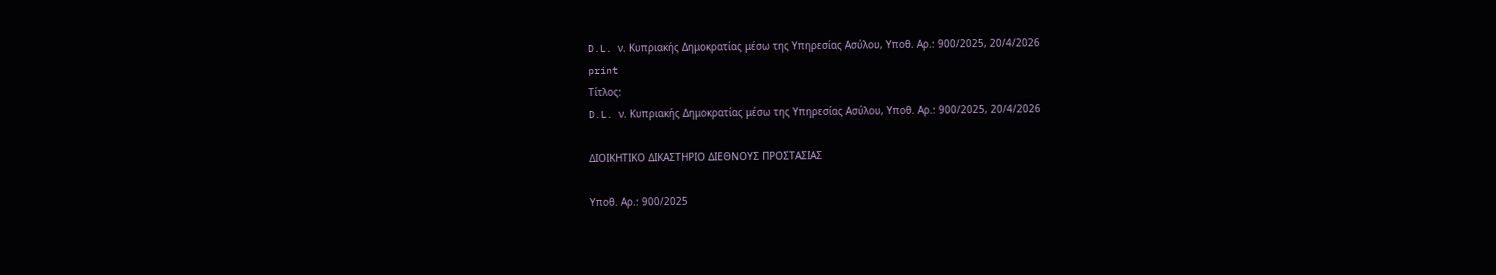D.L. ν. Κυπριακής Δημοκρατίας μέσω της Υπηρεσίας Ασύλου, Υποθ. Αρ.: 900/2025, 20/4/2026
print
Τίτλος:
D.L. ν. Κυπριακής Δημοκρατίας μέσω της Υπηρεσίας Ασύλου, Υποθ. Αρ.: 900/2025, 20/4/2026

ΔΙΟΙΚΗΤΙΚΟ ΔΙΚΑΣΤΗΡΙΟ ΔΙΕΘΝΟΥΣ ΠΡΟΣΤΑΣΙΑΣ

Υποθ. Αρ.: 900/2025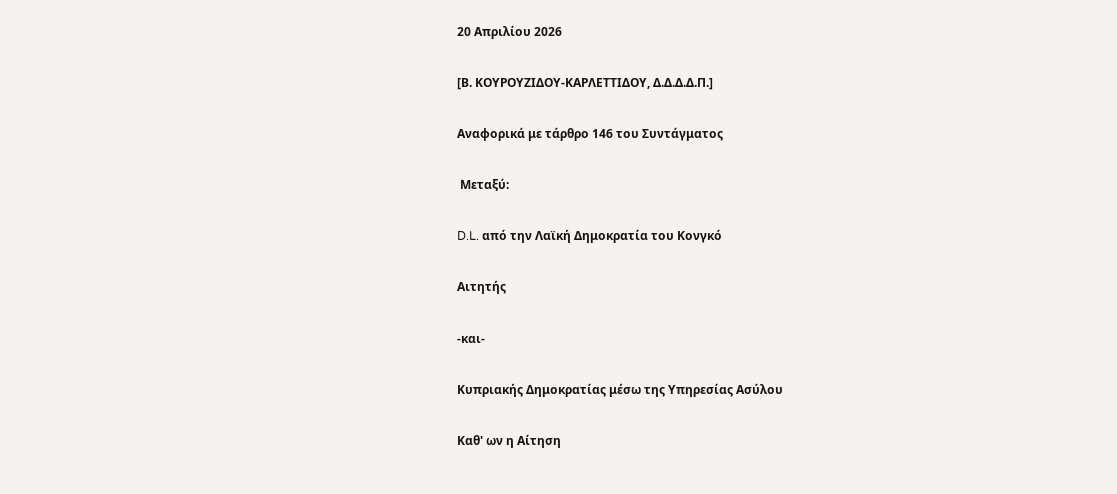20 Απριλίου 2026

[Β. ΚΟΥΡΟΥΖΙΔΟΥ-KΑΡΛΕΤΤΙΔΟΥ, Δ.Δ.Δ.Δ.Π.]

Αναφορικά με τάρθρο 146 του Συντάγματος

 Μεταξύ:

D.L. από την Λαϊκή Δημοκρατία του Κονγκό

Αιτητής

-και-

Κυπριακής Δημοκρατίας μέσω της Υπηρεσίας Ασύλου

Καθ' ων η Αίτηση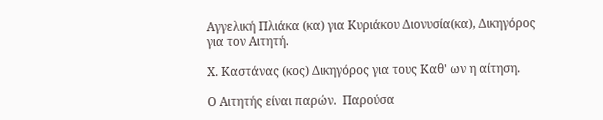Αγγελική Πλιάκα (κα) για Κυριάκου Διονυσία(κα), Δικηγόρος για τον Αιτητή.

Χ. Καστάνας (κος) Δικηγόρος για τους Καθ' ων η αίτηση.

Ο Αιτητής είναι παρών.  Παρούσα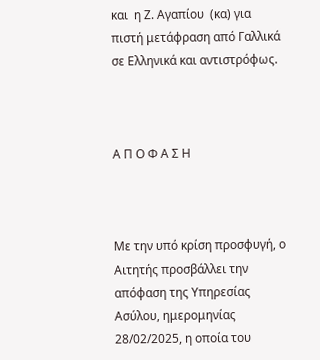και  η Ζ. Αγαπίου  (κα) για πιστή μετάφραση από Γαλλικά σε Ελληνικά και αντιστρόφως.



Α Π Ο Φ Α Σ Η



Με την υπό κρίση προσφυγή, ο Αιτητής προσβάλλει την απόφαση της Υπηρεσίας Ασύλου, ημερομηνίας 28/02/2025, η οποία του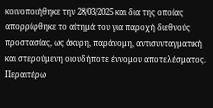κοινοποιήθηκε την 28/03/2025 και δια της οποίας απορρίφθηκε το αίτημά του για παροχή διεθνούς προστασίας, ως άκυρη, παράνομη, αντισυνταγματική και στερούμενη οιουδήποτε έννομου αποτελέσματος. Περαιτέρω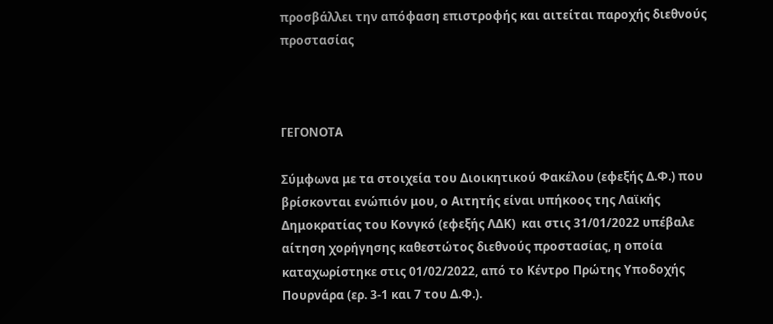προσβάλλει την απόφαση επιστροφής και αιτείται παροχής διεθνούς προστασίας



ΓΕΓΟΝΟΤΑ

Σύμφωνα με τα στοιχεία του Διοικητικού Φακέλου (εφεξής Δ.Φ.) που βρίσκονται ενώπιόν μου, ο Αιτητής είναι υπήκοος της Λαϊκής Δημοκρατίας του Κονγκό (εφεξής ΛΔΚ)  και στις 31/01/2022 υπέβαλε αίτηση χορήγησης καθεστώτος διεθνούς προστασίας, η οποία καταχωρίστηκε στις 01/02/2022, από το Κέντρο Πρώτης Υποδοχής Πουρνάρα (ερ. 3-1 και 7 του Δ.Φ.).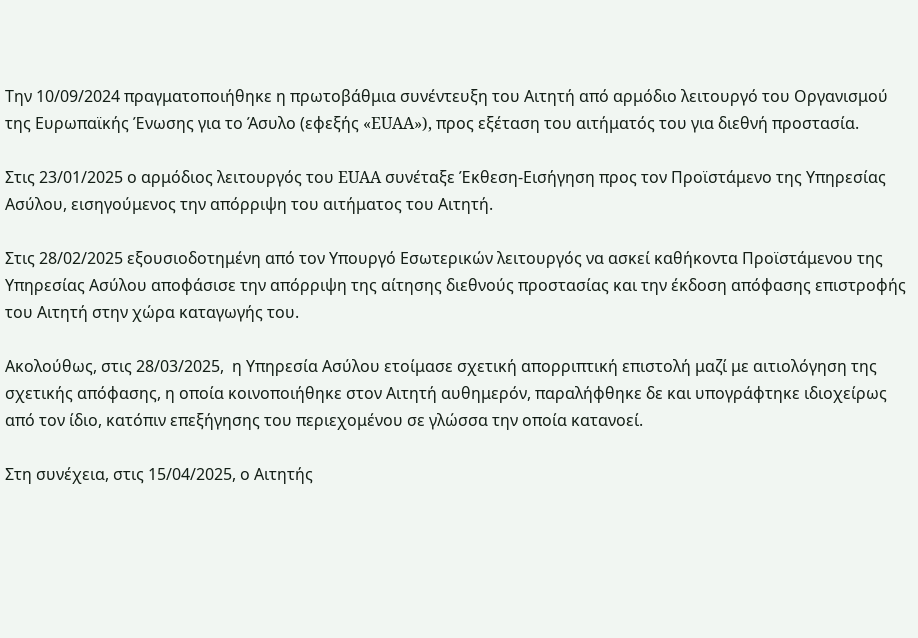Την 10/09/2024 πραγματοποιήθηκε η πρωτοβάθμια συνέντευξη του Αιτητή από αρμόδιο λειτουργό του Οργανισμού της Ευρωπαϊκής Ένωσης για το Άσυλο (εφεξής «EUAA»), προς εξέταση του αιτήματός του για διεθνή προστασία.

Στις 23/01/2025 ο αρμόδιος λειτουργός του EUAA συνέταξε Έκθεση-Εισήγηση προς τον Προϊστάμενο της Υπηρεσίας Ασύλου, εισηγούμενος την απόρριψη του αιτήματος του Αιτητή.

Στις 28/02/2025 εξουσιοδοτημένη από τον Υπουργό Εσωτερικών λειτουργός να ασκεί καθήκοντα Προϊστάμενου της Υπηρεσίας Ασύλου αποφάσισε την απόρριψη της αίτησης διεθνούς προστασίας και την έκδοση απόφασης επιστροφής του Αιτητή στην χώρα καταγωγής του.

Ακολούθως, στις 28/03/2025,  η Υπηρεσία Ασύλου ετοίμασε σχετική απορριπτική επιστολή μαζί με αιτιολόγηση της σχετικής απόφασης, η οποία κοινοποιήθηκε στον Αιτητή αυθημερόν, παραλήφθηκε δε και υπογράφτηκε ιδιοχείρως από τον ίδιο, κατόπιν επεξήγησης του περιεχομένου σε γλώσσα την οποία κατανοεί.

Στη συνέχεια, στις 15/04/2025, ο Αιτητής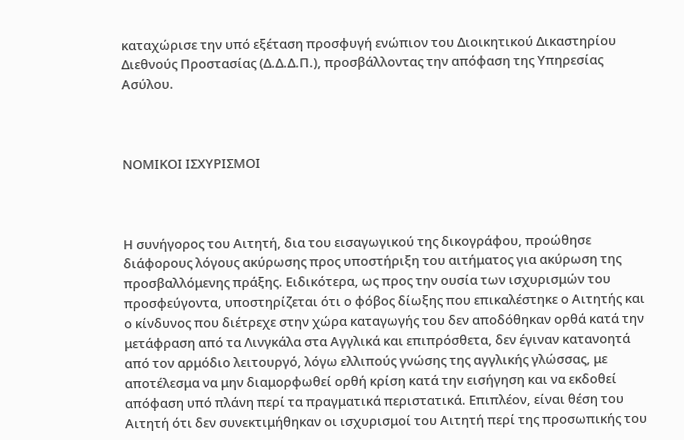καταχώρισε την υπό εξέταση προσφυγή ενώπιον του Διοικητικού Δικαστηρίου Διεθνούς Προστασίας (Δ.Δ.Δ.Π.), προσβάλλοντας την απόφαση της Υπηρεσίας Ασύλου.



ΝΟΜΙΚΟΙ ΙΣΧΥΡΙΣΜΟΙ



Η συνήγορος του Αιτητή, δια του εισαγωγικού της δικογράφου, προώθησε διάφορους λόγους ακύρωσης προς υποστήριξη του αιτήματος για ακύρωση της προσβαλλόμενης πράξης. Ειδικότερα, ως προς την ουσία των ισχυρισμών του προσφεύγοντα, υποστηρίζεται ότι ο φόβος δίωξης που επικαλέστηκε ο Αιτητής και ο κίνδυνος που διέτρεχε στην χώρα καταγωγής του δεν αποδόθηκαν ορθά κατά την μετάφραση από τα Λινγκάλα στα Αγγλικά και επιπρόσθετα, δεν έγιναν κατανοητά από τον αρμόδιο λειτουργό, λόγω ελλιπούς γνώσης της αγγλικής γλώσσας, με αποτέλεσμα να μην διαμορφωθεί ορθή κρίση κατά την εισήγηση και να εκδοθεί απόφαση υπό πλάνη περί τα πραγματικά περιστατικά. Επιπλέον, είναι θέση του Αιτητή ότι δεν συνεκτιμήθηκαν οι ισχυρισμοί του Αιτητή περί της προσωπικής του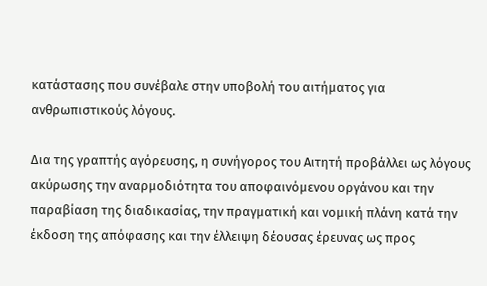κατάστασης που συνέβαλε στην υποβολή του αιτήματος για ανθρωπιστικούς λόγους.

Δια της γραπτής αγόρευσης, η συνήγορος του Αιτητή προβάλλει ως λόγους ακύρωσης την αναρμοδιότητα του αποφαινόμενου οργάνου και την παραβίαση της διαδικασίας, την πραγματική και νομική πλάνη κατά την έκδοση της απόφασης και την έλλειψη δέουσας έρευνας ως προς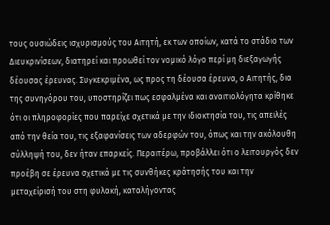τους ουσιώδεις ισχυρισμούς του Αιτητή, εκ των οποίων, κατά το στάδιο των Διευκρινίσεων, διατηρεί και προωθεί τον νομικό λόγο περί μη διεξαγωγής δέουσας έρευνας. Συγκεκριμένα, ως προς τη δέουσα έρευνα, ο Αιτητής, δια της συνηγόρου του, υποστηρίζει πως εσφαλμένα και αναιτιολόγητα κρίθηκε ότι οι πληροφορίες που παρείχε σχετικά με την ιδιοκτησία του, τις απειλές από την θεία του, τις εξαφανίσεις των αδερφών του, όπως και την ακόλουθη σύλληψή του, δεν ήταν επαρκείς. Περαιτέρω, προβάλλει ότι ο λειτουργός δεν προέβη σε έρευνα σχετικά με τις συνθήκες κράτησής του και την μεταχείρισή του στη φυλακή, καταλήγοντας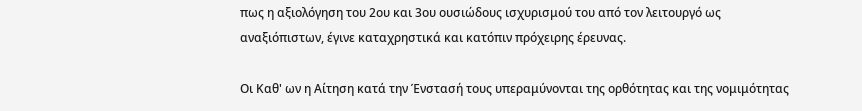πως η αξιολόγηση του 2ου και 3ου ουσιώδους ισχυρισμού του από τον λειτουργό ως αναξιόπιστων, έγινε καταχρηστικά και κατόπιν πρόχειρης έρευνας.

Οι Καθ' ων η Αίτηση κατά την Ένστασή τους υπεραμύνονται της ορθότητας και της νομιμότητας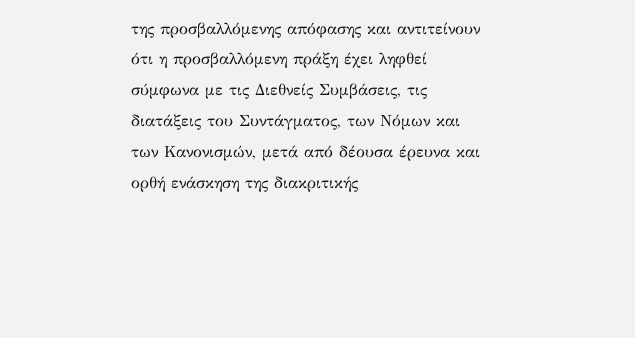της προσβαλλόμενης απόφασης και αντιτείνουν ότι η προσβαλλόμενη πράξη έχει ληφθεί σύμφωνα με τις Διεθνείς Συμβάσεις, τις διατάξεις του Συντάγματος, των Νόμων και των Κανονισμών, μετά από δέουσα έρευνα και ορθή ενάσκηση της διακριτικής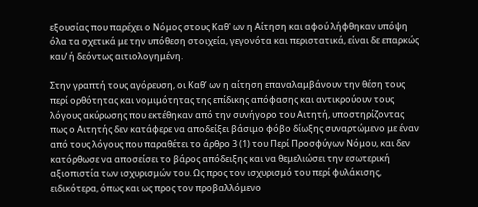εξουσίας που παρέχει ο Νόμος στους Καθ' ων η Αίτηση και αφού λήφθηκαν υπόψη όλα τα σχετικά με την υπόθεση στοιχεία, γεγονότα και περιστατικά, είναι δε επαρκώς και/ ή δεόντως αιτιολογημένη.

Στην γραπτή τους αγόρευση, οι Καθ’ ων η αίτηση επαναλαμβάνουν την θέση τους περί ορθότητας και νομιμότητας της επίδικης απόφασης και αντικρούουν τους λόγους ακύρωσης που εκτέθηκαν από την συνήγορο του Αιτητή, υποστηρίζοντας πως ο Αιτητής δεν κατάφερε να αποδείξει βάσιμο φόβο δίωξης συναρτώμενο με έναν από τους λόγους που παραθέτει το άρθρο 3 (1) του Περί Προσφύγων Νόμου, και δεν κατόρθωσε να αποσείσει το βάρος απόδειξης και να θεμελιώσει την εσωτερική αξιοπιστία των ισχυρισμών του. Ως προς τον ισχυρισμό του περί φυλάκισης, ειδικότερα, όπως και ως προς τον προβαλλόμενο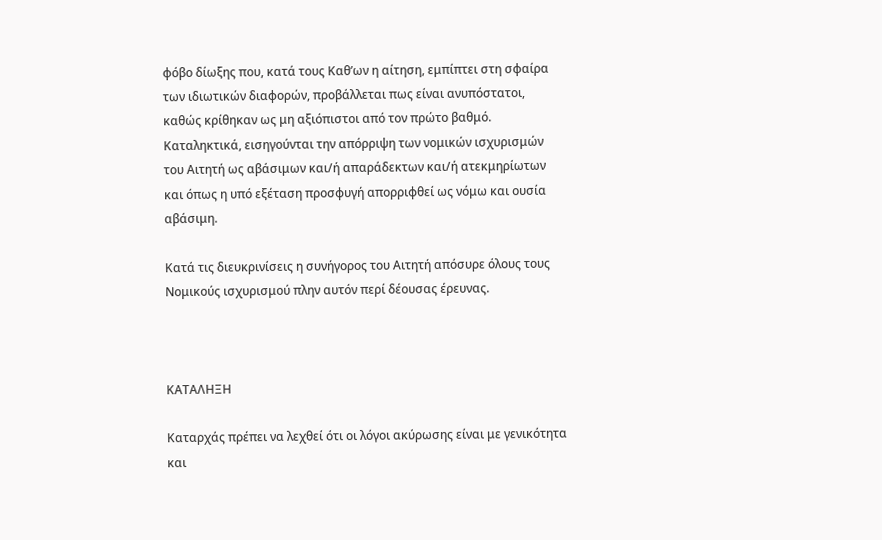φόβο δίωξης που, κατά τους Καθ’ων η αίτηση, εμπίπτει στη σφαίρα των ιδιωτικών διαφορών, προβάλλεται πως είναι ανυπόστατοι, καθώς κρίθηκαν ως μη αξιόπιστοι από τον πρώτο βαθμό. Καταληκτικά, εισηγούνται την απόρριψη των νομικών ισχυρισμών του Αιτητή ως αβάσιμων και/ή απαράδεκτων και/ή ατεκμηρίωτων και όπως η υπό εξέταση προσφυγή απορριφθεί ως νόμω και ουσία αβάσιμη.

Κατά τις διευκρινίσεις η συνήγορος του Αιτητή απόσυρε όλους τους Νομικούς ισχυρισμού πλην αυτόν περί δέουσας έρευνας.



ΚΑΤΑΛΗΞΗ

Καταρχάς πρέπει να λεχθεί ότι οι λόγοι ακύρωσης είναι με γενικότητα και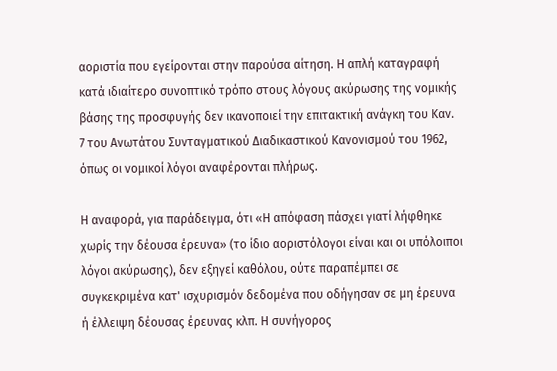αοριστία που εγείρονται στην παρούσα αίτηση. Η απλή καταγραφή κατά ιδιαίτερο συνοπτικό τρόπο στους λόγους ακύρωσης της νομικής βάσης της προσφυγής δεν ικανοποιεί την επιτακτική ανάγκη του Καν. 7 του Ανωτάτου Συνταγματικού Διαδικαστικού Κανονισμού του 1962, όπως οι νομικοί λόγοι αναφέρονται πλήρως.

Η αναφορά, για παράδειγμα, ότι «Η απόφαση πάσχει γιατί λήφθηκε χωρίς την δέουσα έρευνα» (το ίδιο αοριστόλογοι είναι και οι υπόλοιποι λόγοι ακύρωσης), δεν εξηγεί καθόλου, ούτε παραπέμπει σε συγκεκριμένα κατ' ισχυρισμόν δεδομένα που οδήγησαν σε μη έρευνα ή έλλειψη δέουσας έρευνας κλπ. Η συνήγορος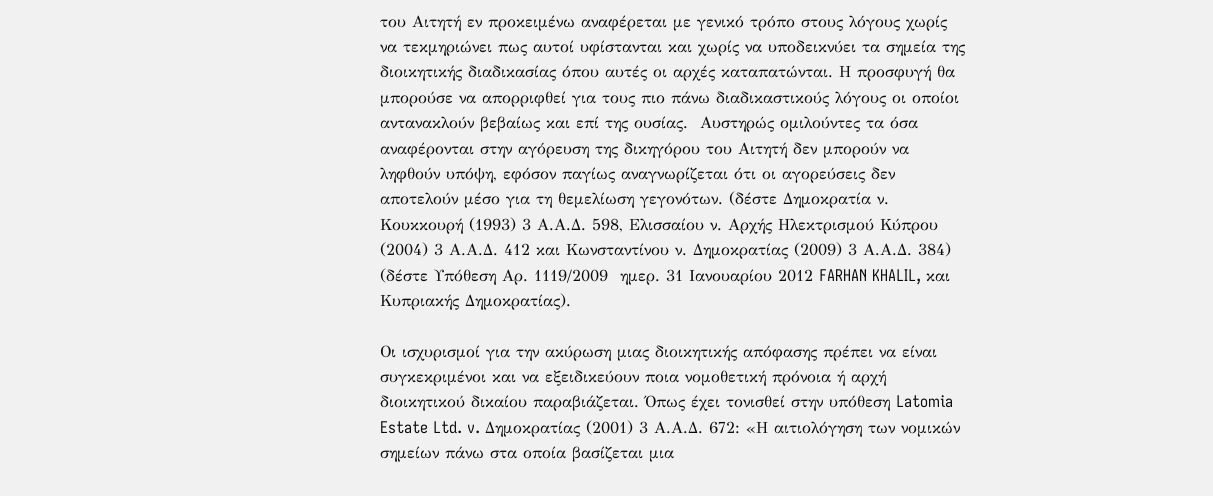του Αιτητή εν προκειμένω αναφέρεται με γενικό τρόπο στους λόγους χωρίς να τεκμηριώνει πως αυτοί υφίστανται και χωρίς να υποδεικνύει τα σημεία της διοικητικής διαδικασίας όπου αυτές οι αρχές καταπατώνται. Η προσφυγή θα μπορούσε να απορριφθεί για τους πιο πάνω διαδικαστικούς λόγους οι οποίοι αντανακλούν βεβαίως και επί της ουσίας.  Αυστηρώς ομιλούντες τα όσα αναφέρονται στην αγόρευση της δικηγόρου του Αιτητή δεν μπορούν να ληφθούν υπόψη, εφόσον παγίως αναγνωρίζεται ότι οι αγορεύσεις δεν αποτελούν μέσο για τη θεμελίωση γεγονότων. (δέστε Δημοκρατία ν. Κουκκουρή (1993) 3 Α.Α.Δ. 598, Ελισσαίου ν. Αρχής Ηλεκτρισμού Κύπρου (2004) 3 Α.Α.Δ. 412 και Κωνσταντίνου ν. Δημοκρατίας (2009) 3 Α.Α.Δ. 384) (δέστε Υπόθεση Αρ. 1119/2009  ημερ. 31 Ιανουαρίου 2012 FARHAN KHALIL, και   Κυπριακής Δημοκρατίας).

Οι ισχυρισμοί για την ακύρωση μιας διοικητικής απόφασης πρέπει να είναι συγκεκριμένοι και να εξειδικεύουν ποια νομοθετική πρόνοια ή αρχή διοικητικού δικαίου παραβιάζεται. Όπως έχει τονισθεί στην υπόθεση Latomia Estate Ltd. v. Δημοκρατίας (2001) 3 Α.Α.Δ. 672: «Η αιτιολόγηση των νομικών σημείων πάνω στα οποία βασίζεται μια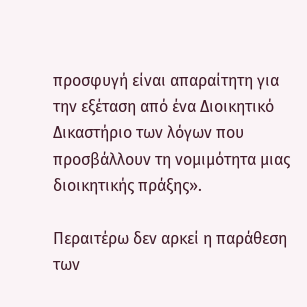προσφυγή είναι απαραίτητη για την εξέταση από ένα Διοικητικό Δικαστήριο των λόγων που προσβάλλουν τη νομιμότητα μιας διοικητικής πράξης».

Περαιτέρω δεν αρκεί η παράθεση των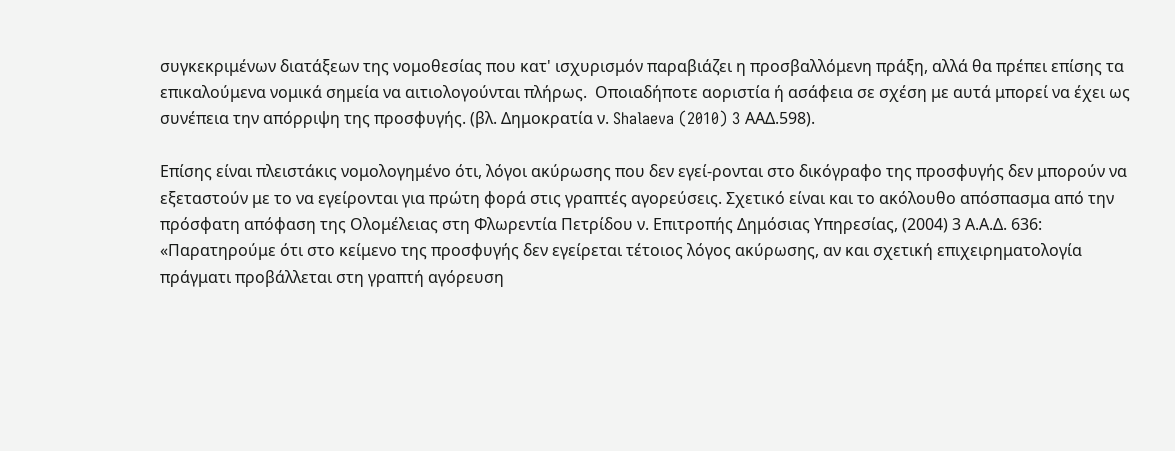συγκεκριμένων διατάξεων της νομοθεσίας που κατ' ισχυρισμόν παραβιάζει η προσβαλλόμενη πράξη, αλλά θα πρέπει επίσης τα επικαλούμενα νομικά σημεία να αιτιολογούνται πλήρως.  Οποιαδήποτε αοριστία ή ασάφεια σε σχέση με αυτά μπορεί να έχει ως συνέπεια την απόρριψη της προσφυγής. (βλ. Δημοκρατία ν. Shalaeva (2010) 3 AAΔ.598).

Επίσης είναι πλειστάκις νομολογημένο ότι, λόγοι ακύρωσης που δεν εγεί-ρονται στο δικόγραφο της προσφυγής δεν μπορούν να εξεταστούν με το να εγείρονται για πρώτη φορά στις γραπτές αγορεύσεις. Σχετικό είναι και το ακόλουθο απόσπασμα από την πρόσφατη απόφαση της Ολομέλειας στη Φλωρεντία Πετρίδου ν. Επιτροπής Δημόσιας Υπηρεσίας, (2004) 3 Α.Α.Δ. 636: «Παρατηρούμε ότι στο κείμενο της προσφυγής δεν εγείρεται τέτοιος λόγος ακύρωσης, αν και σχετική επιχειρηματολογία πράγματι προβάλλεται στη γραπτή αγόρευση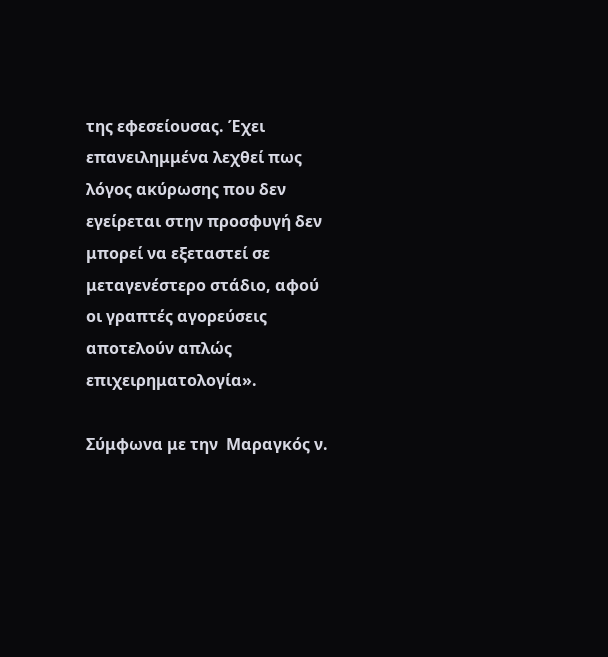της εφεσείουσας. Έχει επανειλημμένα λεχθεί πως λόγος ακύρωσης που δεν εγείρεται στην προσφυγή δεν μπορεί να εξεταστεί σε μεταγενέστερο στάδιο, αφού οι γραπτές αγορεύσεις αποτελούν απλώς επιχειρηματολογία».

Σύμφωνα με την  Μαραγκός ν.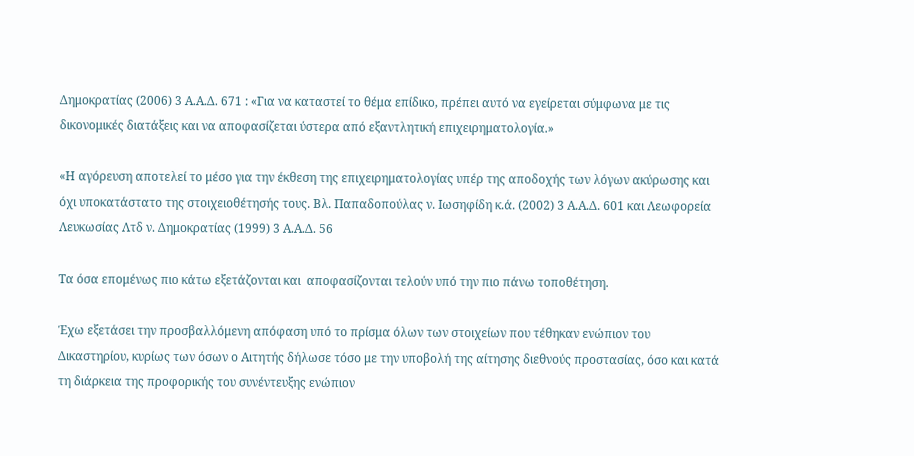Δημοκρατίας (2006) 3 Α.Α.Δ. 671 : «Για να καταστεί το θέμα επίδικο, πρέπει αυτό να εγείρεται σύμφωνα με τις δικονομικές διατάξεις και να αποφασίζεται ύστερα από εξαντλητική επιχειρηματολογία.»

«Η αγόρευση αποτελεί το μέσο για την έκθεση της επιχειρηματολογίας υπέρ της αποδοχής των λόγων ακύρωσης και όχι υποκατάστατο της στοιχειοθέτησής τους. Βλ. Παπαδοπούλας ν. Ιωσηφίδη κ.ά. (2002) 3 Α.Α.Δ. 601 και Λεωφορεία Λευκωσίας Λτδ ν. Δημοκρατίας (1999) 3 Α.Α.Δ. 56

Τα όσα επομένως πιο κάτω εξετάζονται και  αποφασίζονται τελούν υπό την πιο πάνω τοποθέτηση.

Έχω εξετάσει την προσβαλλόμενη απόφαση υπό το πρίσμα όλων των στοιχείων που τέθηκαν ενώπιον του Δικαστηρίου, κυρίως των όσων ο Αιτητής δήλωσε τόσο με την υποβολή της αίτησης διεθνούς προστασίας, όσο και κατά τη διάρκεια της προφορικής του συνέντευξης ενώπιον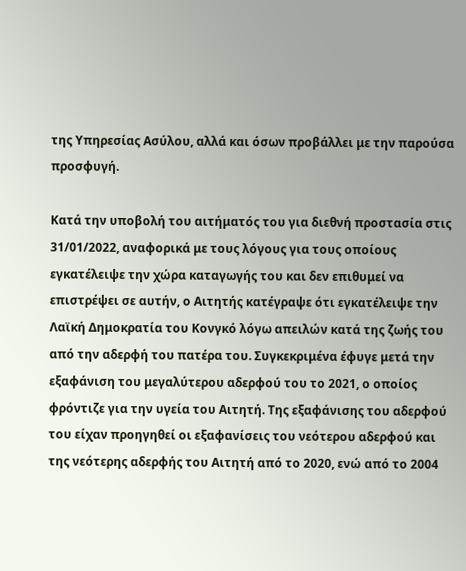της Υπηρεσίας Ασύλου, αλλά και όσων προβάλλει με την παρούσα προσφυγή.

Κατά την υποβολή του αιτήματός του για διεθνή προστασία στις 31/01/2022, αναφορικά με τους λόγους για τους οποίους εγκατέλειψε την χώρα καταγωγής του και δεν επιθυμεί να επιστρέψει σε αυτήν, ο Αιτητής κατέγραψε ότι εγκατέλειψε την Λαϊκή Δημοκρατία του Κονγκό λόγω απειλών κατά της ζωής του από την αδερφή του πατέρα του. Συγκεκριμένα έφυγε μετά την εξαφάνιση του μεγαλύτερου αδερφού του το 2021, ο οποίος φρόντιζε για την υγεία του Αιτητή. Της εξαφάνισης του αδερφού του είχαν προηγηθεί οι εξαφανίσεις του νεότερου αδερφού και της νεότερης αδερφής του Αιτητή από το 2020, ενώ από το 2004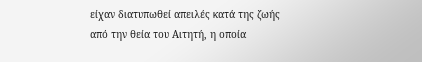είχαν διατυπωθεί απειλές κατά της ζωής από την θεία του Αιτητή, η οποία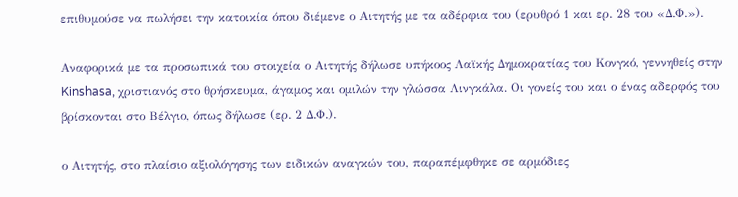επιθυμούσε να πωλήσει την κατοικία όπου διέμενε ο Αιτητής με τα αδέρφια του (ερυθρό 1 και ερ. 28 του «Δ.Φ.»).

Αναφορικά με τα προσωπικά του στοιχεία ο Αιτητής δήλωσε υπήκοος Λαϊκής Δημοκρατίας του Κονγκό, γεννηθείς στην Kinshasa, χριστιανός στο θρήσκευμα, άγαμος και ομιλών την γλώσσα Λινγκάλα. Οι γονείς του και ο ένας αδερφός του βρίσκονται στο Βέλγιο, όπως δήλωσε (ερ. 2 Δ.Φ.).

ο Αιτητής, στο πλαίσιο αξιολόγησης των ειδικών αναγκών του, παραπέμφθηκε σε αρμόδιες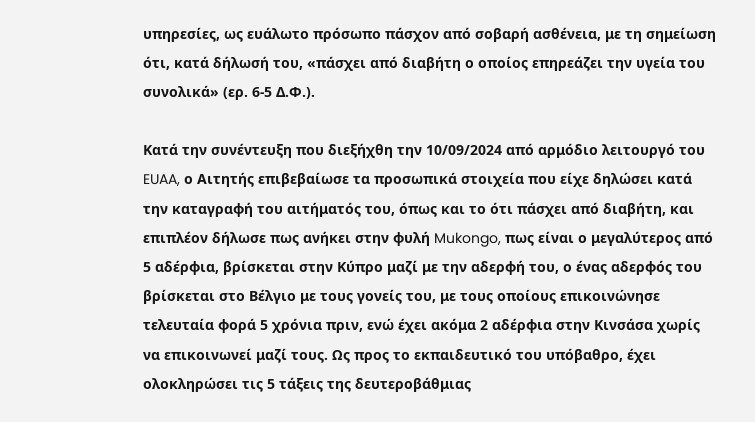υπηρεσίες, ως ευάλωτο πρόσωπο πάσχον από σοβαρή ασθένεια, με τη σημείωση ότι, κατά δήλωσή του, «πάσχει από διαβήτη ο οποίος επηρεάζει την υγεία του συνολικά» (ερ. 6-5 Δ.Φ.).

Κατά την συνέντευξη που διεξήχθη την 10/09/2024 από αρμόδιο λειτουργό του EUAA, ο Αιτητής επιβεβαίωσε τα προσωπικά στοιχεία που είχε δηλώσει κατά την καταγραφή του αιτήματός του, όπως και το ότι πάσχει από διαβήτη, και επιπλέον δήλωσε πως ανήκει στην φυλή Mukongo, πως είναι ο μεγαλύτερος από 5 αδέρφια, βρίσκεται στην Κύπρο μαζί με την αδερφή του, ο ένας αδερφός του βρίσκεται στο Βέλγιο με τους γονείς του, με τους οποίους επικοινώνησε τελευταία φορά 5 χρόνια πριν, ενώ έχει ακόμα 2 αδέρφια στην Κινσάσα χωρίς να επικοινωνεί μαζί τους. Ως προς το εκπαιδευτικό του υπόβαθρο, έχει ολοκληρώσει τις 5 τάξεις της δευτεροβάθμιας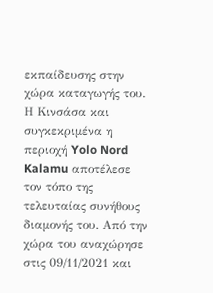εκπαίδευσης στην χώρα καταγωγής του. Η Κινσάσα και συγκεκριμένα η περιοχή Yolo Nord Kalamu αποτέλεσε τον τόπο της τελευταίας συνήθους διαμονής του. Από την χώρα του αναχώρησε στις 09/11/2021 και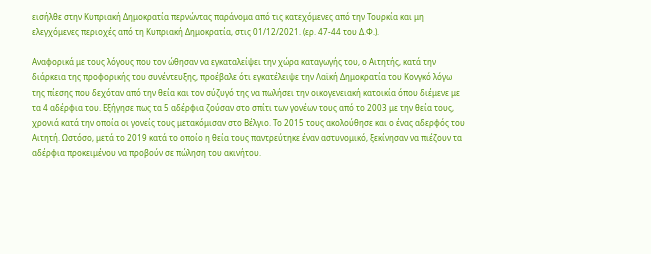εισήλθε στην Κυπριακή Δημοκρατία περνώντας παράνομα από τις κατεχόμενες από την Τουρκία και μη  ελεγχόμενες περιοχές από τη Κυπριακή Δημοκρατία, στις 01/12/2021. (ερ. 47-44 του Δ.Φ.).

Αναφορικά με τους λόγους που τον ώθησαν να εγκαταλείψει την χώρα καταγωγής του, ο Αιτητής, κατά την διάρκεια της προφορικής του συνέντευξης, προέβαλε ότι εγκατέλειψε την Λαϊκή Δημοκρατία του Κονγκό λόγω της πίεσης που δεχόταν από την θεία και τον σύζυγό της να πωλήσει την οικογενειακή κατοικία όπου διέμενε με τα 4 αδέρφια του. Εξήγησε πως τα 5 αδέρφια ζούσαν στο σπίτι των γονέων τους από το 2003 με την θεία τους, χρονιά κατά την οποία οι γονείς τους μετακόμισαν στο Βέλγιο. Το 2015 τους ακολούθησε και ο ένας αδερφός του Αιτητή. Ωστόσο, μετά το 2019 κατά το οποίο η θεία τους παντρεύτηκε έναν αστυνομικό, ξεκίνησαν να πιέζουν τα αδέρφια προκειμένου να προβούν σε πώληση του ακινήτου.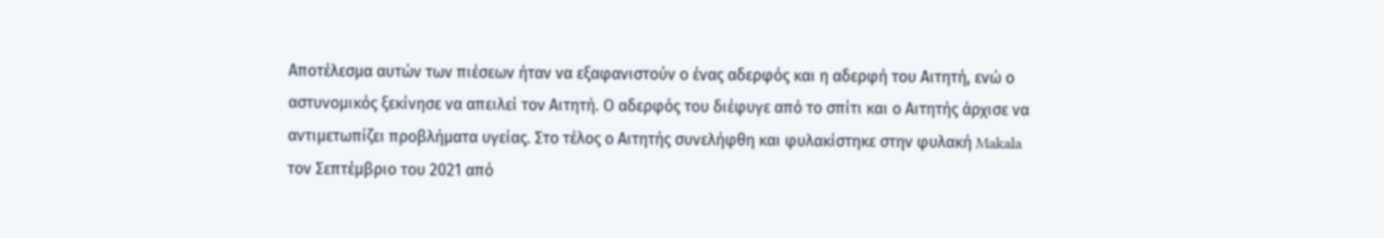Αποτέλεσμα αυτών των πιέσεων ήταν να εξαφανιστούν ο ένας αδερφός και η αδερφή του Αιτητή, ενώ ο αστυνομικός ξεκίνησε να απειλεί τον Αιτητή. Ο αδερφός του διέφυγε από το σπίτι και ο Αιτητής άρχισε να αντιμετωπίζει προβλήματα υγείας. Στο τέλος ο Αιτητής συνελήφθη και φυλακίστηκε στην φυλακή Makala τον Σεπτέμβριο του 2021 από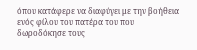όπου κατάφερε να διαφύγει με την βοήθεια ενός φίλου του πατέρα του που δωροδόκησε τους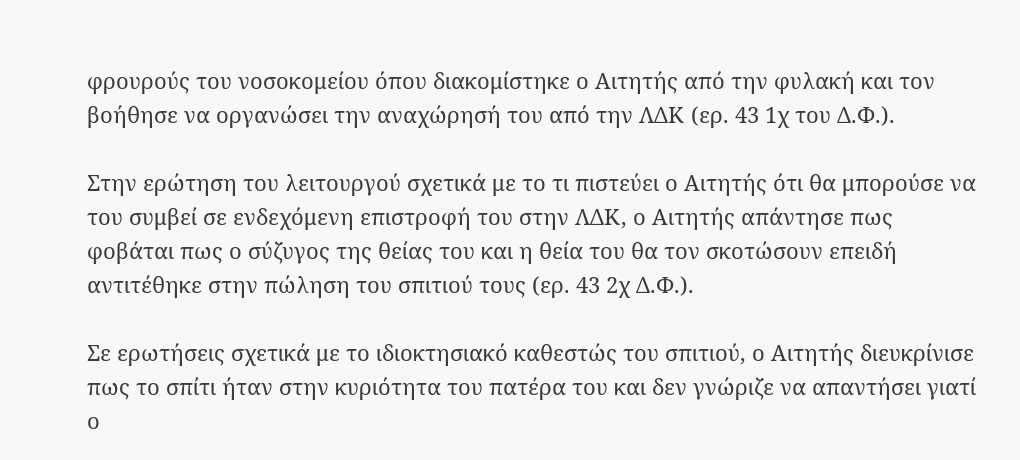φρουρούς του νοσοκομείου όπου διακομίστηκε ο Αιτητής από την φυλακή και τον βοήθησε να οργανώσει την αναχώρησή του από την ΛΔΚ (ερ. 43 1χ του Δ.Φ.).

Στην ερώτηση του λειτουργού σχετικά με το τι πιστεύει ο Αιτητής ότι θα μπορούσε να του συμβεί σε ενδεχόμενη επιστροφή του στην ΛΔΚ, ο Αιτητής απάντησε πως φοβάται πως ο σύζυγος της θείας του και η θεία του θα τον σκοτώσουν επειδή αντιτέθηκε στην πώληση του σπιτιού τους (ερ. 43 2χ Δ.Φ.).

Σε ερωτήσεις σχετικά με το ιδιοκτησιακό καθεστώς του σπιτιού, ο Αιτητής διευκρίνισε πως το σπίτι ήταν στην κυριότητα του πατέρα του και δεν γνώριζε να απαντήσει γιατί ο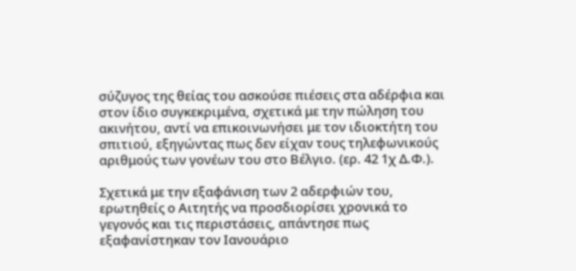σύζυγος της θείας του ασκούσε πιέσεις στα αδέρφια και στον ίδιο συγκεκριμένα, σχετικά με την πώληση του ακινήτου, αντί να επικοινωνήσει με τον ιδιοκτήτη του σπιτιού, εξηγώντας πως δεν είχαν τους τηλεφωνικούς αριθμούς των γονέων του στο Βέλγιο. (ερ. 42 1χ Δ.Φ.).

Σχετικά με την εξαφάνιση των 2 αδερφιών του, ερωτηθείς ο Αιτητής να προσδιορίσει χρονικά το γεγονός και τις περιστάσεις, απάντησε πως εξαφανίστηκαν τον Ιανουάριο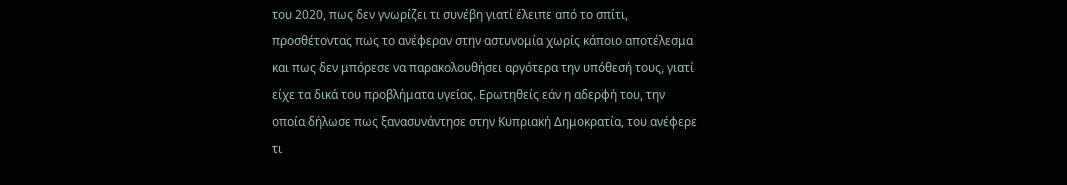του 2020, πως δεν γνωρίζει τι συνέβη γιατί έλειπε από το σπίτι, προσθέτοντας πως το ανέφεραν στην αστυνομία χωρίς κάποιο αποτέλεσμα και πως δεν μπόρεσε να παρακολουθήσει αργότερα την υπόθεσή τους, γιατί είχε τα δικά του προβλήματα υγείας. Ερωτηθείς εάν η αδερφή του, την οποία δήλωσε πως ξανασυνάντησε στην Κυπριακή Δημοκρατία, του ανέφερε τι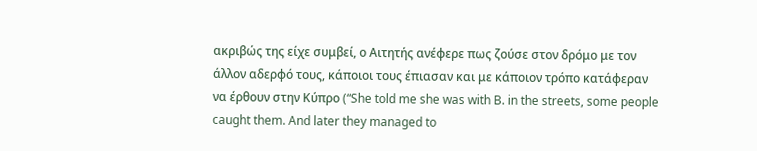ακριβώς της είχε συμβεί, ο Αιτητής ανέφερε πως ζούσε στον δρόμο με τον άλλον αδερφό τους, κάποιοι τους έπιασαν και με κάποιον τρόπο κατάφεραν να έρθουν στην Κύπρο (“She told me she was with B. in the streets, some people caught them. And later they managed to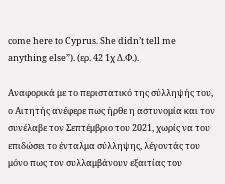come here to Cyprus. She didn’t tell me anything else”). (ερ. 42 1χ Δ.Φ.).

Αναφορικά με το περιστατικό της σύλληψής του, ο Αιτητής ανέφερε πως ήρθε η αστυνομία και τον συνέλαβε τον Σεπτέμβριο του 2021, χωρίς να του επιδώσει το ένταλμα σύλληψης, λέγοντάς του μόνο πως τον συλλαμβάνουν εξαιτίας του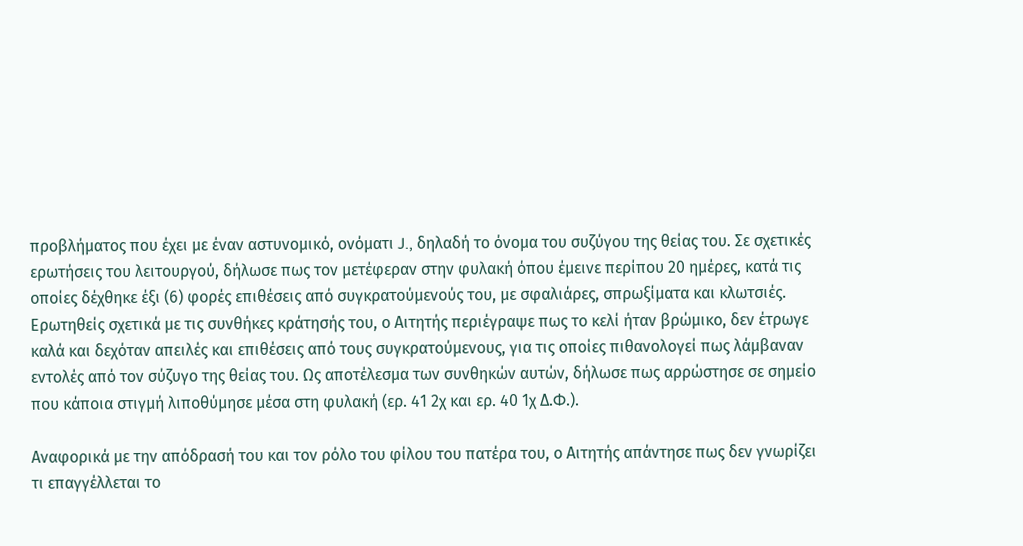προβλήματος που έχει με έναν αστυνομικό, ονόματι J., δηλαδή το όνομα του συζύγου της θείας του. Σε σχετικές ερωτήσεις του λειτουργού, δήλωσε πως τον μετέφεραν στην φυλακή όπου έμεινε περίπου 20 ημέρες, κατά τις οποίες δέχθηκε έξι (6) φορές επιθέσεις από συγκρατούμενούς του, με σφαλιάρες, σπρωξίματα και κλωτσιές. Ερωτηθείς σχετικά με τις συνθήκες κράτησής του, ο Αιτητής περιέγραψε πως το κελί ήταν βρώμικο, δεν έτρωγε καλά και δεχόταν απειλές και επιθέσεις από τους συγκρατούμενους, για τις οποίες πιθανολογεί πως λάμβαναν εντολές από τον σύζυγο της θείας του. Ως αποτέλεσμα των συνθηκών αυτών, δήλωσε πως αρρώστησε σε σημείο που κάποια στιγμή λιποθύμησε μέσα στη φυλακή (ερ. 41 2χ και ερ. 40 1χ Δ.Φ.).

Αναφορικά με την απόδρασή του και τον ρόλο του φίλου του πατέρα του, ο Αιτητής απάντησε πως δεν γνωρίζει τι επαγγέλλεται το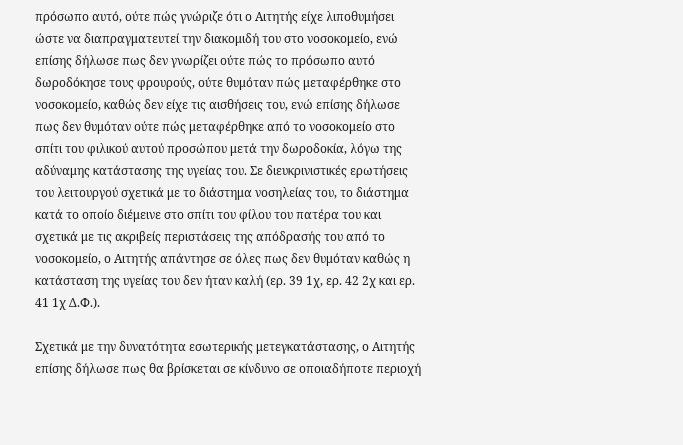πρόσωπο αυτό, ούτε πώς γνώριζε ότι ο Αιτητής είχε λιποθυμήσει ώστε να διαπραγματευτεί την διακομιδή του στο νοσοκομείο, ενώ επίσης δήλωσε πως δεν γνωρίζει ούτε πώς το πρόσωπο αυτό δωροδόκησε τους φρουρούς, ούτε θυμόταν πώς μεταφέρθηκε στο νοσοκομείο, καθώς δεν είχε τις αισθήσεις του, ενώ επίσης δήλωσε πως δεν θυμόταν ούτε πώς μεταφέρθηκε από το νοσοκομείο στο σπίτι του φιλικού αυτού προσώπου μετά την δωροδοκία, λόγω της αδύναμης κατάστασης της υγείας του. Σε διευκρινιστικές ερωτήσεις του λειτουργού σχετικά με το διάστημα νοσηλείας του, το διάστημα κατά το οποίο διέμεινε στο σπίτι του φίλου του πατέρα του και σχετικά με τις ακριβείς περιστάσεις της απόδρασής του από το νοσοκομείο, ο Αιτητής απάντησε σε όλες πως δεν θυμόταν καθώς η κατάσταση της υγείας του δεν ήταν καλή (ερ. 39 1χ, ερ. 42 2χ και ερ. 41 1χ Δ.Φ.).

Σχετικά με την δυνατότητα εσωτερικής μετεγκατάστασης, ο Αιτητής επίσης δήλωσε πως θα βρίσκεται σε κίνδυνο σε οποιαδήποτε περιοχή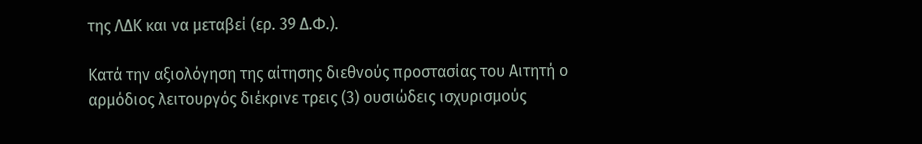της ΛΔΚ και να μεταβεί (ερ. 39 Δ.Φ.).

Κατά την αξιολόγηση της αίτησης διεθνούς προστασίας του Αιτητή ο αρμόδιος λειτουργός διέκρινε τρεις (3) ουσιώδεις ισχυρισμούς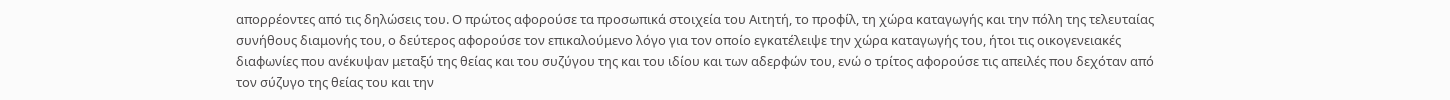απορρέοντες από τις δηλώσεις του. Ο πρώτος αφορούσε τα προσωπικά στοιχεία του Αιτητή, το προφίλ, τη χώρα καταγωγής και την πόλη της τελευταίας συνήθους διαμονής του, ο δεύτερος αφορούσε τον επικαλούμενο λόγο για τον οποίο εγκατέλειψε την χώρα καταγωγής του, ήτοι τις οικογενειακές διαφωνίες που ανέκυψαν μεταξύ της θείας και του συζύγου της και του ιδίου και των αδερφών του, ενώ ο τρίτος αφορούσε τις απειλές που δεχόταν από τον σύζυγο της θείας του και την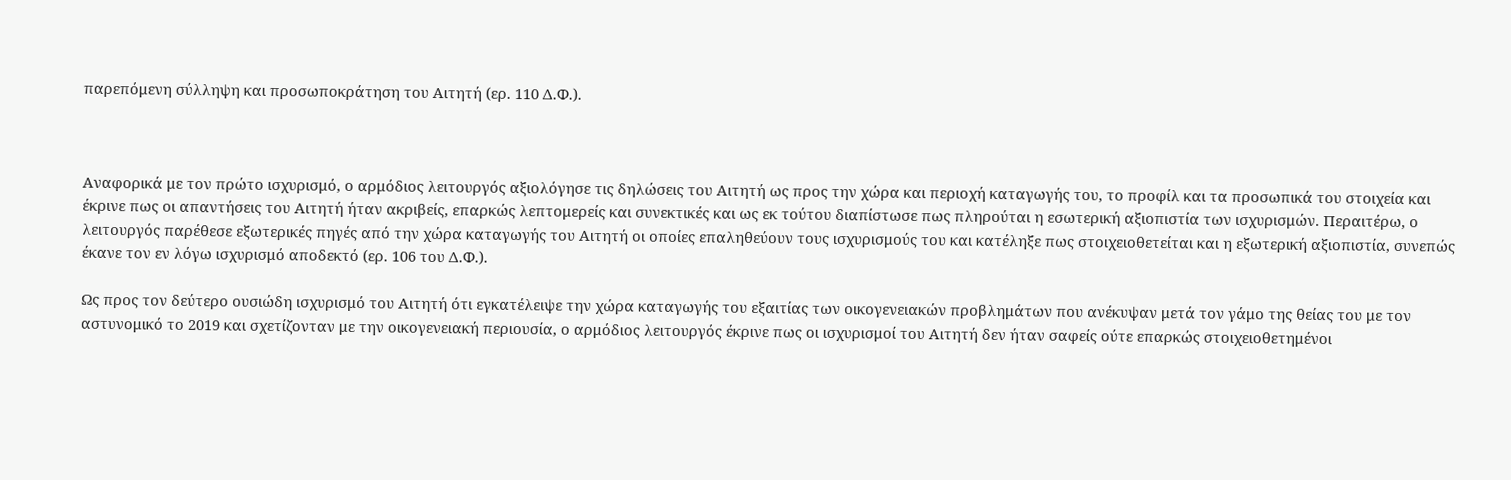παρεπόμενη σύλληψη και προσωποκράτηση του Αιτητή (ερ. 110 Δ.Φ.).



Αναφορικά με τον πρώτο ισχυρισμό, ο αρμόδιος λειτουργός αξιολόγησε τις δηλώσεις του Αιτητή ως προς την χώρα και περιοχή καταγωγής του, το προφίλ και τα προσωπικά του στοιχεία και έκρινε πως οι απαντήσεις του Αιτητή ήταν ακριβείς, επαρκώς λεπτομερείς και συνεκτικές και ως εκ τούτου διαπίστωσε πως πληρούται η εσωτερική αξιοπιστία των ισχυρισμών. Περαιτέρω, ο λειτουργός παρέθεσε εξωτερικές πηγές από την χώρα καταγωγής του Αιτητή οι οποίες επαληθεύουν τους ισχυρισμούς του και κατέληξε πως στοιχειοθετείται και η εξωτερική αξιοπιστία, συνεπώς έκανε τον εν λόγω ισχυρισμό αποδεκτό (ερ. 106 του Δ.Φ.).

Ως προς τον δεύτερο ουσιώδη ισχυρισμό του Αιτητή ότι εγκατέλειψε την χώρα καταγωγής του εξαιτίας των οικογενειακών προβλημάτων που ανέκυψαν μετά τον γάμο της θείας του με τον αστυνομικό το 2019 και σχετίζονταν με την οικογενειακή περιουσία, ο αρμόδιος λειτουργός έκρινε πως οι ισχυρισμοί του Αιτητή δεν ήταν σαφείς ούτε επαρκώς στοιχειοθετημένοι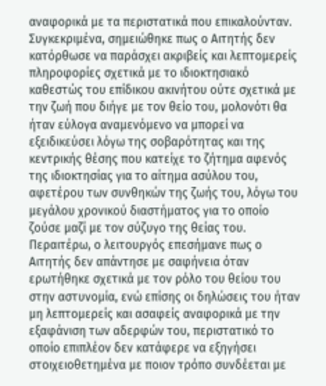αναφορικά με τα περιστατικά που επικαλούνταν. Συγκεκριμένα, σημειώθηκε πως ο Αιτητής δεν κατόρθωσε να παράσχει ακριβείς και λεπτομερείς πληροφορίες σχετικά με το ιδιοκτησιακό καθεστώς του επίδικου ακινήτου ούτε σχετικά με την ζωή που διήγε με τον θείο του, μολονότι θα ήταν εύλογα αναμενόμενο να μπορεί να εξειδικεύσει λόγω της σοβαρότητας και της κεντρικής θέσης που κατείχε το ζήτημα αφενός της ιδιοκτησίας για το αίτημα ασύλου του, αφετέρου των συνθηκών της ζωής του, λόγω του μεγάλου χρονικού διαστήματος για το οποίο ζούσε μαζί με τον σύζυγο της θείας του. Περαιτέρω, ο λειτουργός επεσήμανε πως ο Αιτητής δεν απάντησε με σαφήνεια όταν ερωτήθηκε σχετικά με τον ρόλο του θείου του στην αστυνομία, ενώ επίσης οι δηλώσεις του ήταν μη λεπτομερείς και ασαφείς αναφορικά με την εξαφάνιση των αδερφών του, περιστατικό το οποίο επιπλέον δεν κατάφερε να εξηγήσει στοιχειοθετημένα με ποιον τρόπο συνδέεται με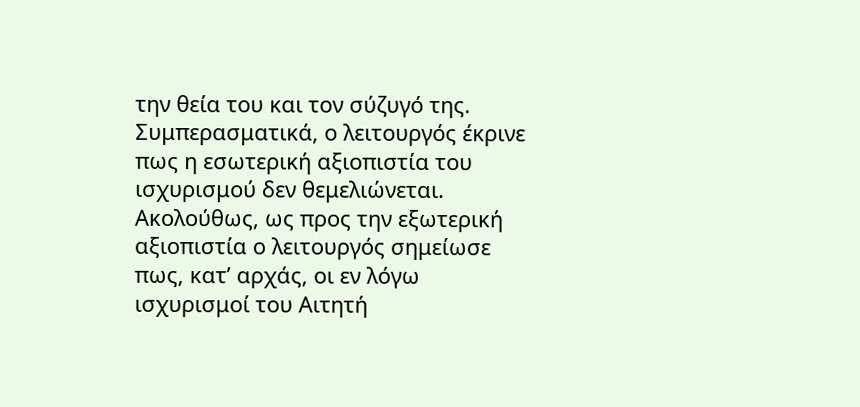την θεία του και τον σύζυγό της. Συμπερασματικά, ο λειτουργός έκρινε πως η εσωτερική αξιοπιστία του ισχυρισμού δεν θεμελιώνεται. Ακολούθως, ως προς την εξωτερική αξιοπιστία ο λειτουργός σημείωσε πως, κατ’ αρχάς, οι εν λόγω ισχυρισμοί του Αιτητή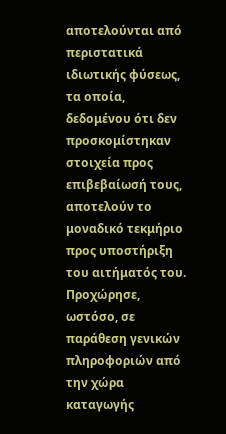αποτελούνται από περιστατικά ιδιωτικής φύσεως, τα οποία, δεδομένου ότι δεν προσκομίστηκαν στοιχεία προς επιβεβαίωσή τους, αποτελούν το μοναδικό τεκμήριο προς υποστήριξη του αιτήματός του. Προχώρησε, ωστόσο, σε παράθεση γενικών πληροφοριών από την χώρα καταγωγής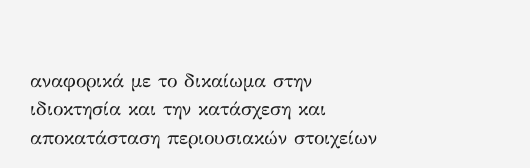αναφορικά με το δικαίωμα στην ιδιοκτησία και την κατάσχεση και αποκατάσταση περιουσιακών στοιχείων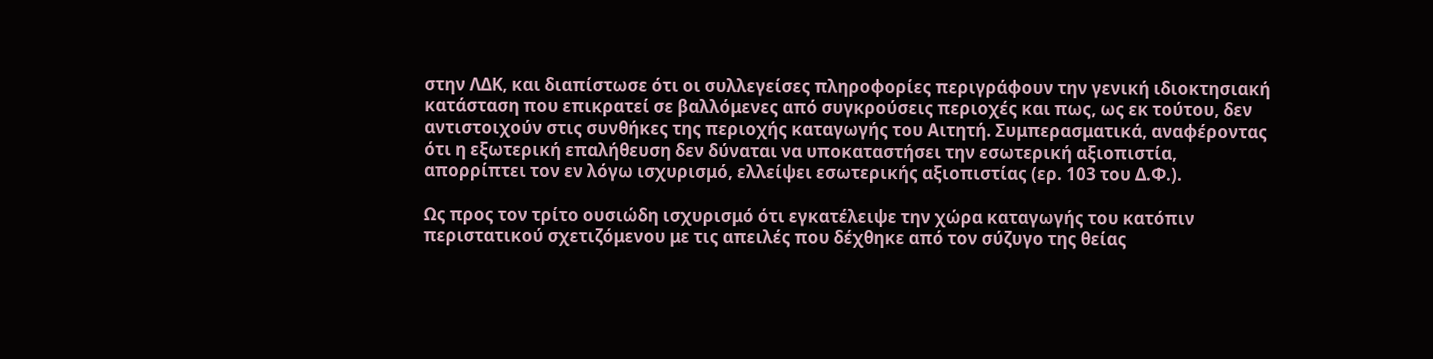στην ΛΔΚ, και διαπίστωσε ότι οι συλλεγείσες πληροφορίες περιγράφουν την γενική ιδιοκτησιακή κατάσταση που επικρατεί σε βαλλόμενες από συγκρούσεις περιοχές και πως, ως εκ τούτου, δεν αντιστοιχούν στις συνθήκες της περιοχής καταγωγής του Αιτητή. Συμπερασματικά, αναφέροντας ότι η εξωτερική επαλήθευση δεν δύναται να υποκαταστήσει την εσωτερική αξιοπιστία, απορρίπτει τον εν λόγω ισχυρισμό, ελλείψει εσωτερικής αξιοπιστίας (ερ. 103 του Δ.Φ.).

Ως προς τον τρίτο ουσιώδη ισχυρισμό ότι εγκατέλειψε την χώρα καταγωγής του κατόπιν περιστατικού σχετιζόμενου με τις απειλές που δέχθηκε από τον σύζυγο της θείας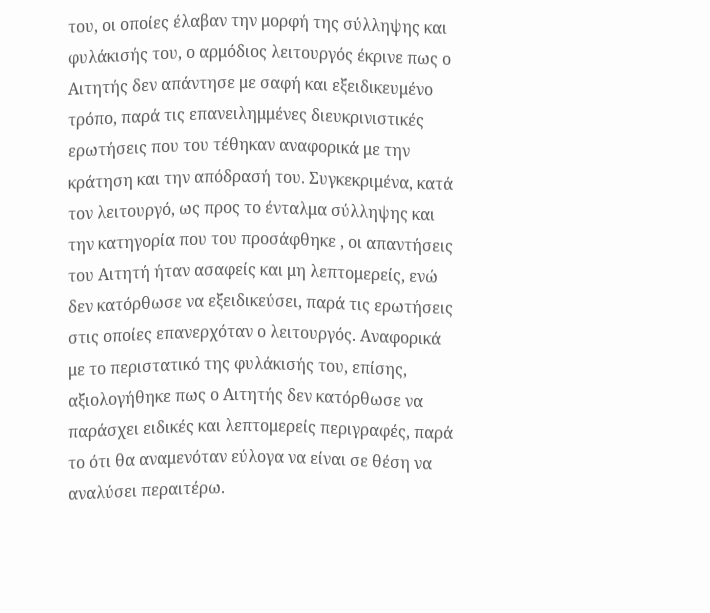του, οι οποίες έλαβαν την μορφή της σύλληψης και φυλάκισής του, ο αρμόδιος λειτουργός έκρινε πως ο Αιτητής δεν απάντησε με σαφή και εξειδικευμένο τρόπο, παρά τις επανειλημμένες διευκρινιστικές ερωτήσεις που του τέθηκαν αναφορικά με την κράτηση και την απόδρασή του. Συγκεκριμένα, κατά τον λειτουργό, ως προς το ένταλμα σύλληψης και την κατηγορία που του προσάφθηκε , οι απαντήσεις του Αιτητή ήταν ασαφείς και μη λεπτομερείς, ενώ δεν κατόρθωσε να εξειδικεύσει, παρά τις ερωτήσεις στις οποίες επανερχόταν ο λειτουργός. Αναφορικά με το περιστατικό της φυλάκισής του, επίσης, αξιολογήθηκε πως ο Αιτητής δεν κατόρθωσε να παράσχει ειδικές και λεπτομερείς περιγραφές, παρά το ότι θα αναμενόταν εύλογα να είναι σε θέση να αναλύσει περαιτέρω.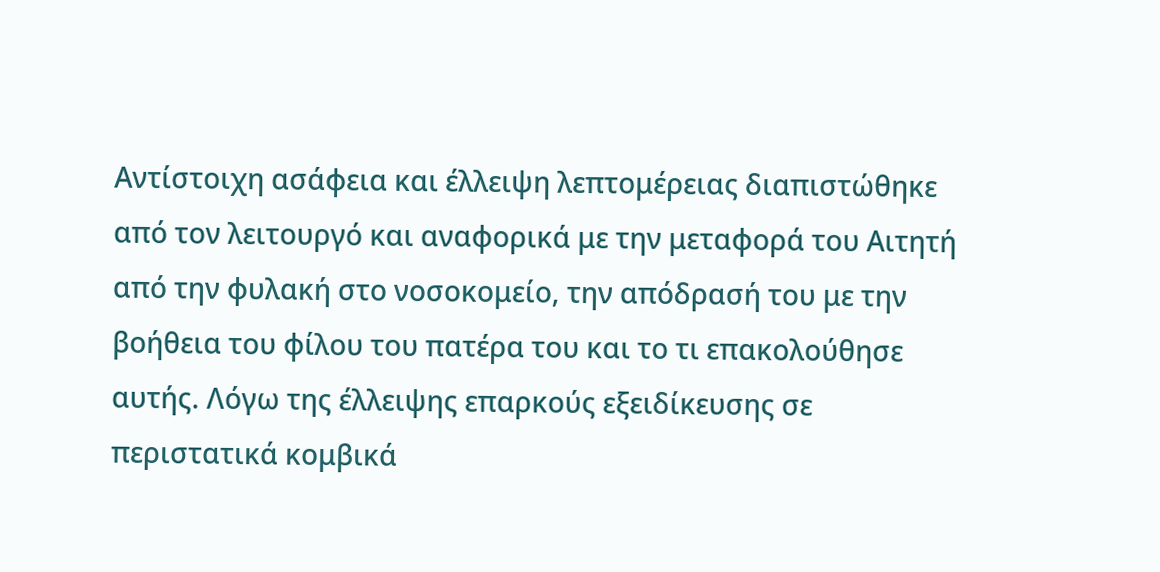Αντίστοιχη ασάφεια και έλλειψη λεπτομέρειας διαπιστώθηκε από τον λειτουργό και αναφορικά με την μεταφορά του Αιτητή από την φυλακή στο νοσοκομείο, την απόδρασή του με την βοήθεια του φίλου του πατέρα του και το τι επακολούθησε αυτής. Λόγω της έλλειψης επαρκούς εξειδίκευσης σε περιστατικά κομβικά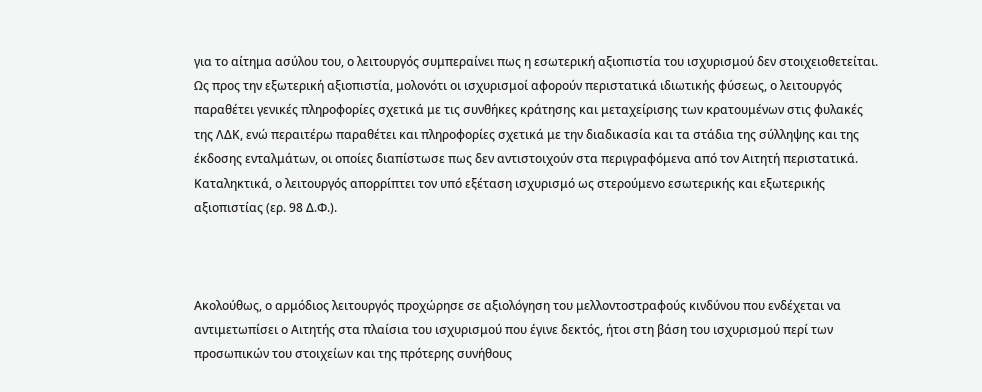για το αίτημα ασύλου του, ο λειτουργός συμπεραίνει πως η εσωτερική αξιοπιστία του ισχυρισμού δεν στοιχειοθετείται. Ως προς την εξωτερική αξιοπιστία, μολονότι οι ισχυρισμοί αφορούν περιστατικά ιδιωτικής φύσεως, ο λειτουργός παραθέτει γενικές πληροφορίες σχετικά με τις συνθήκες κράτησης και μεταχείρισης των κρατουμένων στις φυλακές της ΛΔΚ, ενώ περαιτέρω παραθέτει και πληροφορίες σχετικά με την διαδικασία και τα στάδια της σύλληψης και της έκδοσης ενταλμάτων, οι οποίες διαπίστωσε πως δεν αντιστοιχούν στα περιγραφόμενα από τον Αιτητή περιστατικά. Καταληκτικά, ο λειτουργός απορρίπτει τον υπό εξέταση ισχυρισμό ως στερούμενο εσωτερικής και εξωτερικής αξιοπιστίας (ερ. 98 Δ.Φ.).



Ακολούθως, ο αρμόδιος λειτουργός προχώρησε σε αξιολόγηση του μελλοντοστραφούς κινδύνου που ενδέχεται να αντιμετωπίσει ο Αιτητής στα πλαίσια του ισχυρισμού που έγινε δεκτός, ήτοι στη βάση του ισχυρισμού περί των προσωπικών του στοιχείων και της πρότερης συνήθους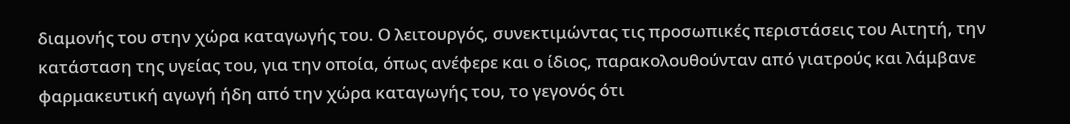διαμονής του στην χώρα καταγωγής του. Ο λειτουργός, συνεκτιμώντας τις προσωπικές περιστάσεις του Αιτητή, την κατάσταση της υγείας του, για την οποία, όπως ανέφερε και ο ίδιος, παρακολουθούνταν από γιατρούς και λάμβανε φαρμακευτική αγωγή ήδη από την χώρα καταγωγής του, το γεγονός ότι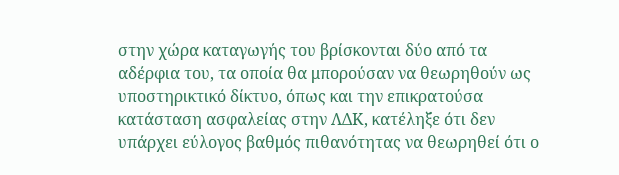στην χώρα καταγωγής του βρίσκονται δύο από τα αδέρφια του, τα οποία θα μπορούσαν να θεωρηθούν ως υποστηρικτικό δίκτυο, όπως και την επικρατούσα κατάσταση ασφαλείας στην ΛΔΚ, κατέληξε ότι δεν υπάρχει εύλογος βαθμός πιθανότητας να θεωρηθεί ότι ο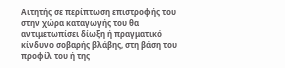Αιτητής σε περίπτωση επιστροφής του στην χώρα καταγωγής του θα αντιμετωπίσει δίωξη ή πραγματικό κίνδυνο σοβαρής βλάβης, στη βάση του προφίλ του ή της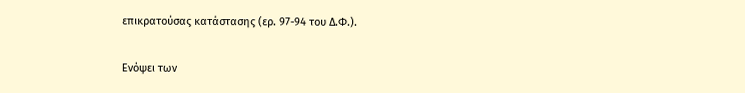επικρατούσας κατάστασης (ερ. 97-94 του Δ.Φ.).

Ενόψει των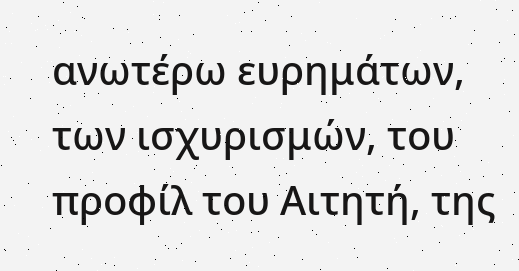ανωτέρω ευρημάτων, των ισχυρισμών, του προφίλ του Αιτητή, της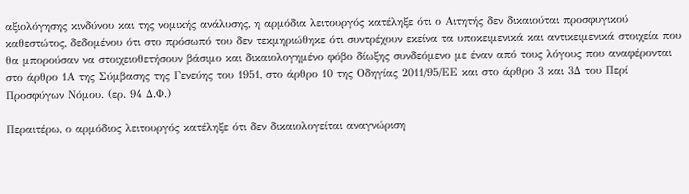αξιολόγησης κινδύνου και της νομικής ανάλυσης, η αρμόδια λειτουργός κατέληξε ότι ο Αιτητής δεν δικαιούται προσφυγικού καθεστώτος, δεδομένου ότι στο πρόσωπό του δεν τεκμηριώθηκε ότι συντρέχουν εκείνα τα υποκειμενικά και αντικειμενικά στοιχεία που θα μπορούσαν να στοιχειοθετήσουν βάσιμο και δικαιολογημένο φόβο δίωξης συνδεόμενο με έναν από τους λόγους που αναφέρονται  στο άρθρο 1Α της Σύμβασης της Γενεύης του 1951, στο άρθρο 10 της Οδηγίας 2011/95/ΕΕ και στο άρθρο 3 και 3Δ του Περί Προσφύγων Νόμου. (ερ. 94 Δ.Φ.)

Περαιτέρω, ο αρμόδιος λειτουργός κατέληξε ότι δεν δικαιολογείται αναγνώριση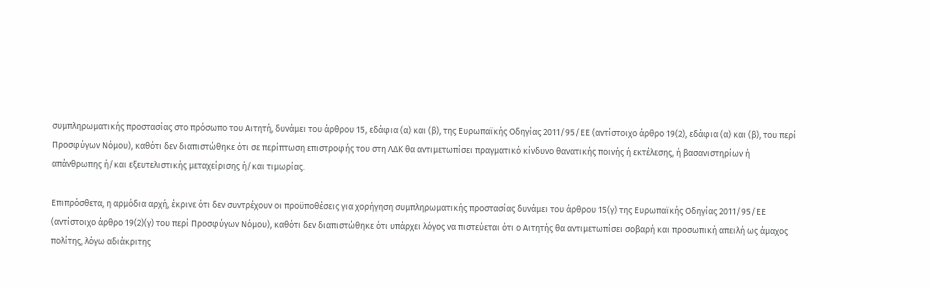συμπληρωματικής προστασίας στο πρόσωπο του Αιτητή, δυνάμει του άρθρου 15, εδάφια (α) και (β), της Ευρωπαϊκής Οδηγίας 2011/95/ΕΕ (αντίστοιχο άρθρο 19(2), εδάφια (α) και (β), του περί Προσφύγων Νόμου), καθότι δεν διαπιστώθηκε ότι σε περίπτωση επιστροφής του στη ΛΔΚ θα αντιμετωπίσει πραγματικό κίνδυνο θανατικής ποινής ή εκτέλεσης, ή βασανιστηρίων ή απάνθρωπης ή/και εξευτελιστικής μεταχείρισης ή/και τιμωρίας.

Επιπρόσθετα, η αρμόδια αρχή, έκρινε ότι δεν συντρέχουν οι προϋποθέσεις για χορήγηση συμπληρωματικής προστασίας δυνάμει του άρθρου 15(γ) της Ευρωπαϊκής Οδηγίας 2011/95/ΕΕ (αντίστοιχο άρθρο 19(2)(γ) του περί Προσφύγων Νόμου), καθότι δεν διαπιστώθηκε ότι υπάρχει λόγος να πιστεύεται ότι ο Αιτητής θα αντιμετωπίσει σοβαρή και προσωπική απειλή ως άμαχος πολίτης, λόγω αδιάκριτης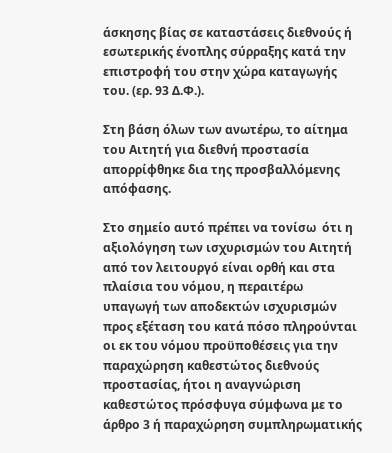άσκησης βίας σε καταστάσεις διεθνούς ή εσωτερικής ένοπλης σύρραξης κατά την επιστροφή του στην χώρα καταγωγής του. (ερ. 93 Δ.Φ.).

Στη βάση όλων των ανωτέρω, το αίτημα του Αιτητή για διεθνή προστασία απορρίφθηκε δια της προσβαλλόμενης απόφασης.

Στο σημείο αυτό πρέπει να τονίσω  ότι η αξιολόγηση των ισχυρισμών του Αιτητή από τον λειτουργό είναι ορθή και στα πλαίσια του νόμου, η περαιτέρω υπαγωγή των αποδεκτών ισχυρισμών προς εξέταση του κατά πόσο πληρούνται οι εκ του νόμου προϋποθέσεις για την παραχώρηση καθεστώτος διεθνούς προστασίας, ήτοι η αναγνώριση καθεστώτος πρόσφυγα σύμφωνα με το άρθρο 3 ή παραχώρηση συμπληρωματικής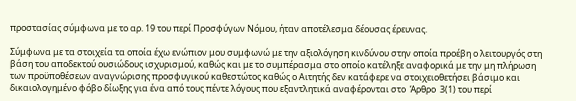προστασίας σύμφωνα με το αρ. 19 του περί Προσφύγων Νόμου, ήταν αποτέλεσμα δέουσας έρευνας.

Σύμφωνα με τα στοιχεία τα οποία έχω ενώπιον μου συμφωνώ με την αξιολόγηση κινδύνου στην οποία προέβη ο λειτουργός στη βάση του αποδεκτού ουσιώδους ισχυρισμού, καθώς και με το συμπέρασμα στο οποίο κατέληξε αναφορικά με την μη πλήρωση των προϋποθέσεων αναγνώρισης προσφυγικού καθεστώτος καθώς ο Αιτητής δεν κατάφερε να στοιχειοθετήσει βάσιμο και δικαιολογημένο φόβο δίωξης για ένα από τους πέντε λόγους που εξαντλητικά αναφέρονται στο  Άρθρο  3(1) του περί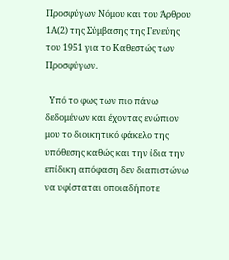Προσφύγων Νόμου και του Άρθρου 1Α(2) της Σύμβασης της Γενεύης του 1951 για το Καθεστώς των Προσφύγων.

  Υπό το φως των πιο πάνω δεδομένων και έχοντας ενώπιον μου το διοικητικό φάκελο της υπόθεσης καθώς και την ίδια την επίδικη απόφαση δεν διαπιστώνω να υφίσταται οποιαδήποτε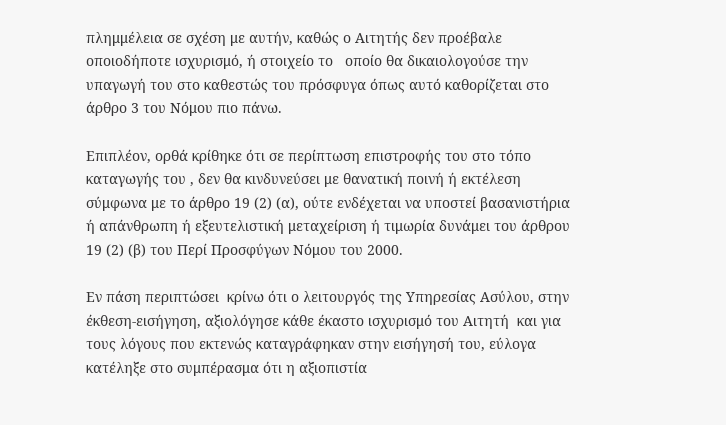πλημμέλεια σε σχέση με αυτήν, καθώς ο Αιτητής δεν προέβαλε οποιοδήποτε ισχυρισμό, ή στοιχείο το   οποίο θα δικαιολογούσε την υπαγωγή του στο καθεστώς του πρόσφυγα όπως αυτό καθορίζεται στο άρθρο 3 του Νόμου πιο πάνω.

Επιπλέον, ορθά κρίθηκε ότι σε περίπτωση επιστροφής του στο τόπο καταγωγής του , δεν θα κινδυνεύσει με θανατική ποινή ή εκτέλεση σύμφωνα με το άρθρο 19 (2) (α), ούτε ενδέχεται να υποστεί βασανιστήρια ή απάνθρωπη ή εξευτελιστική μεταχείριση ή τιμωρία δυνάμει του άρθρου 19 (2) (β) του Περί Προσφύγων Νόμου του 2000.

Εν πάση περιπτώσει  κρίνω ότι ο λειτουργός της Υπηρεσίας Ασύλου, στην έκθεση-εισήγηση, αξιολόγησε κάθε έκαστο ισχυρισμό του Αιτητή  και για τους λόγους που εκτενώς καταγράφηκαν στην εισήγησή του, εύλογα κατέληξε στο συμπέρασμα ότι η αξιοπιστία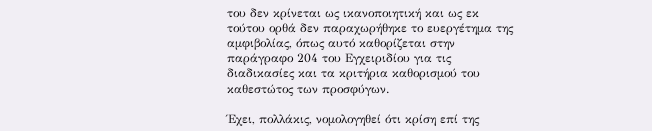του δεν κρίνεται ως ικανοποιητική και ως εκ τούτου ορθά δεν παραχωρήθηκε το ευεργέτημα της αμφιβολίας, όπως αυτό καθορίζεται στην παράγραφο 204 του Εγχειριδίου για τις διαδικασίες και τα κριτήρια καθορισμού του καθεστώτος των προσφύγων.

Έχει, πολλάκις, νομολογηθεί ότι κρίση επί της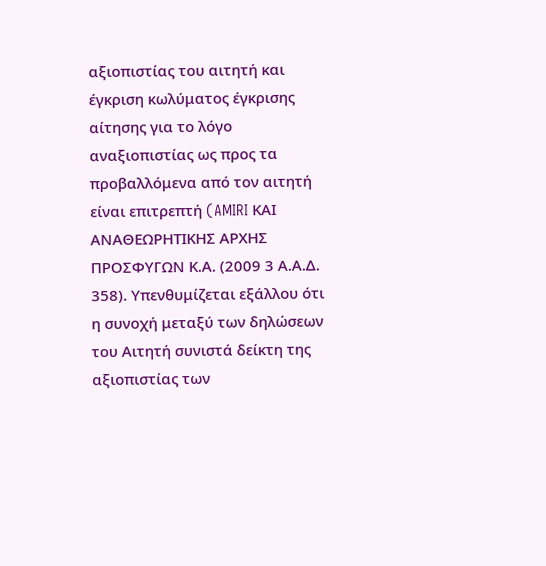αξιοπιστίας του αιτητή και έγκριση κωλύματος έγκρισης αίτησης για το λόγο αναξιοπιστίας ως προς τα προβαλλόμενα από τον αιτητή είναι επιτρεπτή (AMIRI ΚΑΙ ΑΝΑΘΕΩΡΗΤΙΚΗΣ ΑΡΧΗΣ ΠΡΟΣΦΥΓΩΝ Κ.Α. (2009 3 Α.Α.Δ. 358). Υπενθυμίζεται εξάλλου ότι η συνοχή μεταξύ των δηλώσεων του Αιτητή συνιστά δείκτη της αξιοπιστίας των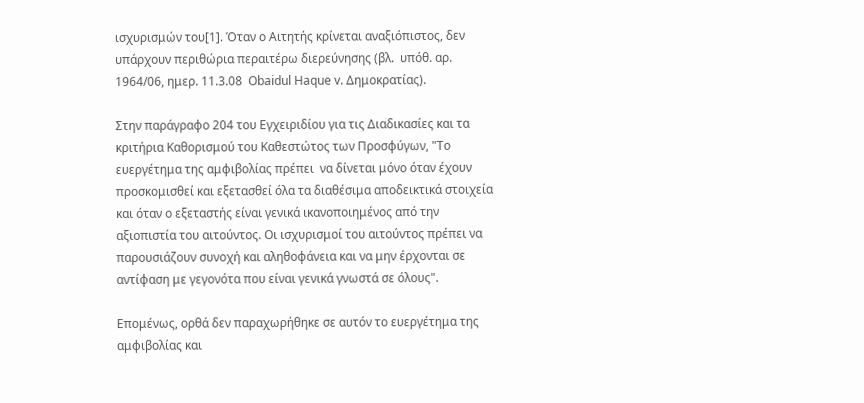ισχυρισμών του[1]. Όταν ο Αιτητής κρίνεται αναξιόπιστος, δεν υπάρχουν περιθώρια περαιτέρω διερεύνησης (βλ.  υπόθ. αρ. 1964/06, ημερ. 11.3.08  Obaidul Haque v. Δημοκρατίας).

Στην παράγραφο 204 του Εγχειριδίου για τις Διαδικασίες και τα κριτήρια Καθορισμού του Καθεστώτος των Προσφύγων, "Το ευεργέτημα της αμφιβολίας πρέπει  να δίνεται μόνο όταν έχουν προσκομισθεί και εξετασθεί όλα τα διαθέσιμα αποδεικτικά στοιχεία και όταν ο εξεταστής είναι γενικά ικανοποιημένος από την αξιοπιστία του αιτούντος. Οι ισχυρισμοί του αιτούντος πρέπει να παρουσιάζουν συνοχή και αληθοφάνεια και να μην έρχονται σε αντίφαση με γεγονότα που είναι γενικά γνωστά σε όλους".

Επομένως, ορθά δεν παραχωρήθηκε σε αυτόν το ευεργέτημα της αμφιβολίας και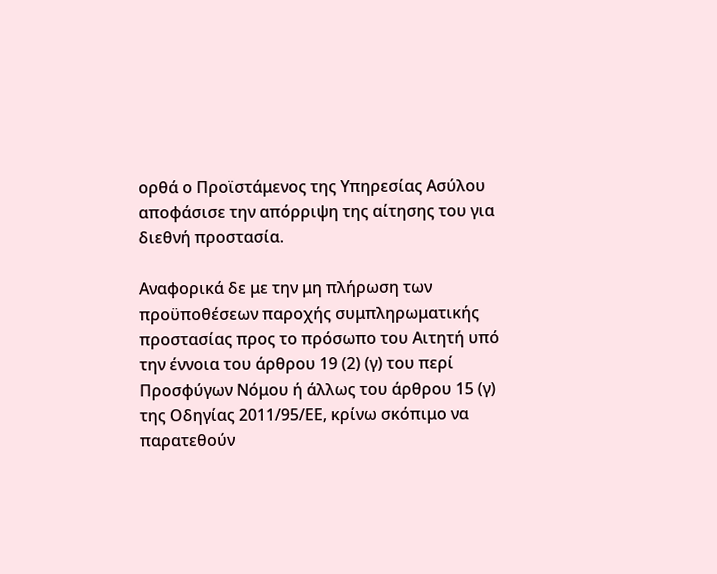ορθά ο Προϊστάμενος της Υπηρεσίας Ασύλου αποφάσισε την απόρριψη της αίτησης του για διεθνή προστασία.

Αναφορικά δε με την μη πλήρωση των προϋποθέσεων παροχής συμπληρωματικής προστασίας προς το πρόσωπο του Αιτητή υπό την έννοια του άρθρου 19 (2) (γ) του περί Προσφύγων Νόμου ή άλλως του άρθρου 15 (γ) της Οδηγίας 2011/95/ΕΕ, κρίνω σκόπιμο να παρατεθούν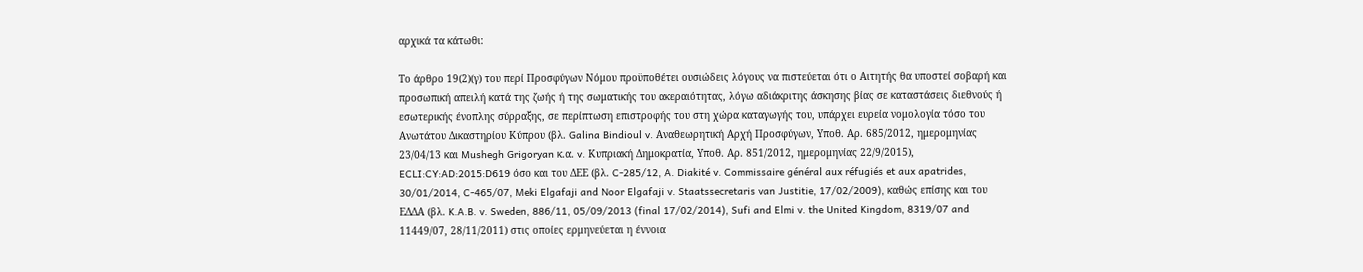αρχικά τα κάτωθι:

Το άρθρο 19(2)(γ) του περί Προσφύγων Νόμου προϋποθέτει ουσιώδεις λόγους να πιστεύεται ότι ο Αιτητής θα υποστεί σοβαρή και προσωπική απειλή κατά της ζωής ή της σωματικής του ακεραιότητας, λόγω αδιάκριτης άσκησης βίας σε καταστάσεις διεθνούς ή εσωτερικής ένοπλης σύρραξης, σε περίπτωση επιστροφής του στη χώρα καταγωγής του, υπάρχει ευρεία νομολογία τόσο του Ανωτάτου Δικαστηρίου Κύπρου (βλ. Galina Bindioul v. Αναθεωρητική Αρχή Προσφύγων, Υποθ. Αρ. 685/2012, ημερομηνίας 23/04/13 και Mushegh Grigoryan κ.α. v. Κυπριακή Δημοκρατία, Υποθ. Αρ. 851/2012, ημερομηνίας 22/9/2015), ECLI:CY:AD:2015:D619 όσο και του ΔΕΕ (βλ. C-285/12, A. Diakité v. Commissaire général aux réfugiés et aux apatrides, 30/01/2014, C-465/07, Meki Elgafaji and Noor Elgafaji v. Staatssecretaris van Justitie, 17/02/2009), καθώς επίσης και του ΕΔΔΑ (βλ. K.A.B. v. Sweden, 886/11, 05/09/2013 (final 17/02/2014), Sufi and Elmi v. the United Kingdom, 8319/07 and 11449/07, 28/11/2011) στις οποίες ερμηνεύεται η έννοια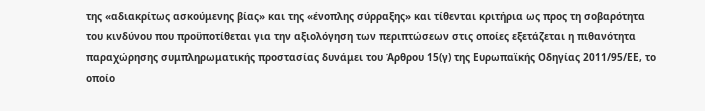της «αδιακρίτως ασκούμενης βίας» και της «ένοπλης σύρραξης» και τίθενται κριτήρια ως προς τη σοβαρότητα του κινδύνου που προϋποτίθεται για την αξιολόγηση των περιπτώσεων στις οποίες εξετάζεται η πιθανότητα παραχώρησης συμπληρωματικής προστασίας δυνάμει του Άρθρου 15(γ) της Ευρωπαϊκής Οδηγίας 2011/95/ΕΕ, το οποίο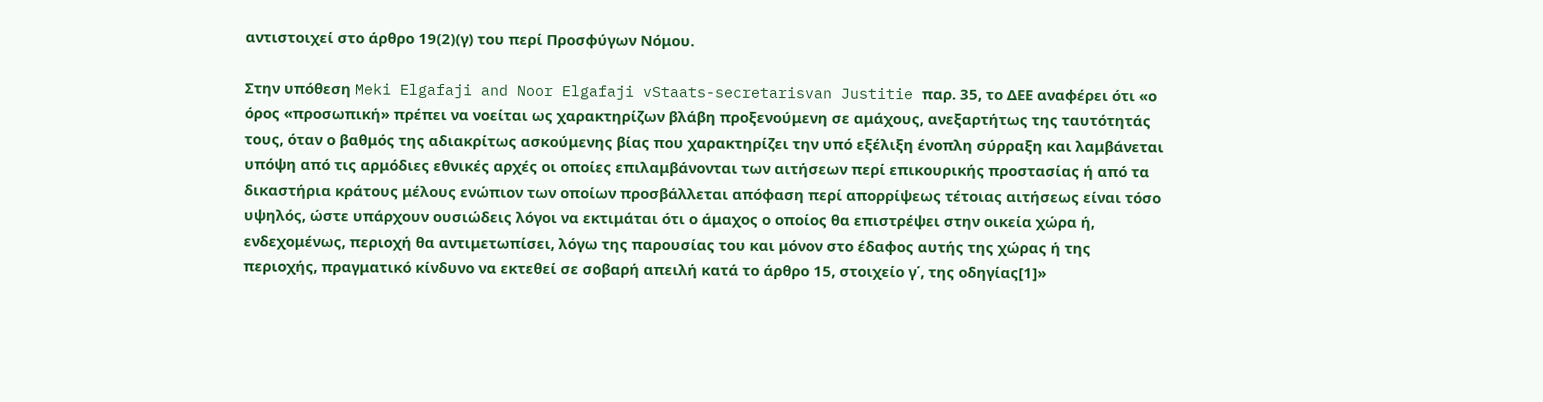αντιστοιχεί στο άρθρο 19(2)(γ) του περί Προσφύγων Νόμου.

Στην υπόθεση Meki Elgafaji and Noor Elgafaji vStaats-secretarisvan Justitie παρ. 35, το ΔΕΕ αναφέρει ότι «ο όρος «προσωπική» πρέπει να νοείται ως χαρακτηρίζων βλάβη προξενούμενη σε αμάχους, ανεξαρτήτως της ταυτότητάς τους, όταν ο βαθμός της αδιακρίτως ασκούμενης βίας που χαρακτηρίζει την υπό εξέλιξη ένοπλη σύρραξη και λαμβάνεται υπόψη από τις αρμόδιες εθνικές αρχές οι οποίες επιλαμβάνονται των αιτήσεων περί επικουρικής προστασίας ή από τα δικαστήρια κράτους μέλους ενώπιον των οποίων προσβάλλεται απόφαση περί απορρίψεως τέτοιας αιτήσεως είναι τόσο υψηλός, ώστε υπάρχουν ουσιώδεις λόγοι να εκτιμάται ότι ο άμαχος ο οποίος θα επιστρέψει στην οικεία χώρα ή, ενδεχομένως, περιοχή θα αντιμετωπίσει, λόγω της παρουσίας του και μόνον στο έδαφος αυτής της χώρας ή της περιοχής, πραγματικό κίνδυνο να εκτεθεί σε σοβαρή απειλή κατά το άρθρο 15, στοιχείο γ΄, της οδηγίας[1]»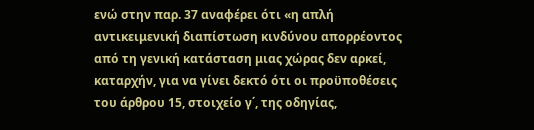ενώ στην παρ. 37 αναφέρει ότι «η απλή αντικειμενική διαπίστωση κινδύνου απορρέοντος από τη γενική κατάσταση μιας χώρας δεν αρκεί, καταρχήν, για να γίνει δεκτό ότι οι προϋποθέσεις του άρθρου 15, στοιχείο γ΄, της οδηγίας,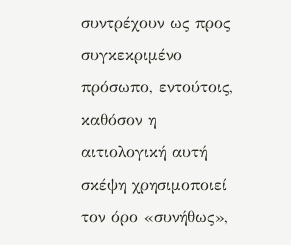συντρέχουν ως προς συγκεκριμένο πρόσωπο, εντούτοις, καθόσον η αιτιολογική αυτή σκέψη χρησιμοποιεί τον όρο «συνήθως»,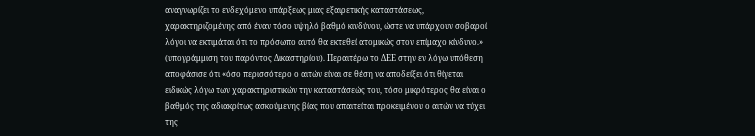αναγνωρίζει το ενδεχόμενο υπάρξεως μιας εξαιρετικής καταστάσεως, χαρακτηριζομένης από έναν τόσο υψηλό βαθμό κινδύνου, ώστε να υπάρχουν σοβαροί λόγοι να εκτιμάται ότι το πρόσωπο αυτό θα εκτεθεί ατομικώς στον επίμαχο κίνδυνο.» (υπογράμμιση του παρόντος Δικαστηρίου). Περαιτέρω το ΔΕΕ στην εν λόγω υπόθεση αποφάσισε ότι «όσο περισσότερο ο αιτών είναι σε θέση να αποδείξει ότι θίγεται ειδικώς λόγω των χαρακτηριστικών την καταστάσεώς του, τόσο μικρότερος θα είναι ο βαθμός της αδιακρίτως ασκούμενης βίας που απαιτείται προκειμένου ο αιτών να τύχει της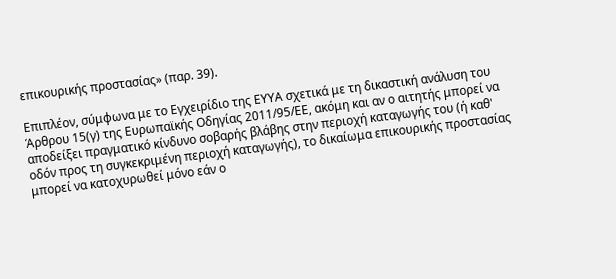επικουρικής προστασίας» (παρ. 39).

Επιπλέον, σύμφωνα με το Εγχειρίδιο της ΕΥΥΑ σχετικά με τη δικαστική ανάλυση του Άρθρου 15(γ) της Ευρωπαϊκής Οδηγίας 2011/95/ΕΕ, ακόμη και αν ο αιτητής μπορεί να αποδείξει πραγματικό κίνδυνο σοβαρής βλάβης στην περιοχή καταγωγής του (ή καθ' οδόν προς τη συγκεκριμένη περιοχή καταγωγής), το δικαίωμα επικουρικής προστασίας μπορεί να κατοχυρωθεί μόνο εάν ο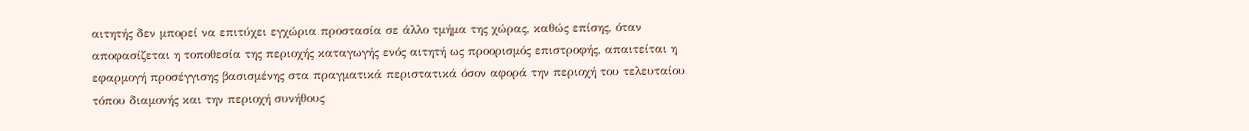αιτητής δεν μπορεί να επιτύχει εγχώρια προστασία σε άλλο τμήμα της χώρας, καθώς επίσης, όταν αποφασίζεται η τοποθεσία της περιοχής καταγωγής ενός αιτητή ως προορισμός επιστροφής, απαιτείται η εφαρμογή προσέγγισης βασισμένης στα πραγματικά περιστατικά όσον αφορά την περιοχή του τελευταίου τόπου διαμονής και την περιοχή συνήθους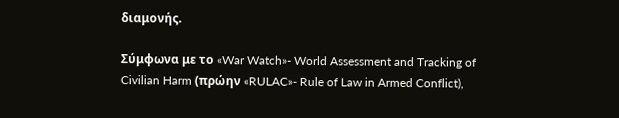διαμονής.

Σύμφωνα με το «War Watch»- World Assessment and Tracking of Civilian Harm (πρώην «RULAC»- Rule of Law in Armed Conflict),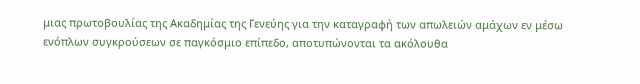μιας πρωτοβουλίας της Ακαδημίας της Γενεύης για την καταγραφή των απωλειών αμάχων εν μέσω ενόπλων συγκρούσεων σε παγκόσμιο επίπεδο, αποτυπώνονται τα ακόλουθα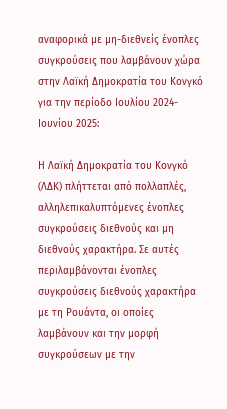αναφορικά με μη-διεθνείς ένοπλες συγκρούσεις που λαμβάνουν χώρα στην Λαϊκή Δημοκρατία του Κονγκό για την περίοδο Ιουλίου 2024- Ιουνίου 2025:

Η Λαϊκή Δημοκρατία του Κονγκό (ΛΔΚ) πλήττεται από πολλαπλές, αλληλεπικαλυπτόμενες ένοπλες συγκρούσεις διεθνούς και μη διεθνούς χαρακτήρα. Σε αυτές περιλαμβάνονται ένοπλες συγκρούσεις διεθνούς χαρακτήρα με τη Ρουάντα, οι οποίες λαμβάνουν και την μορφή συγκρούσεων με την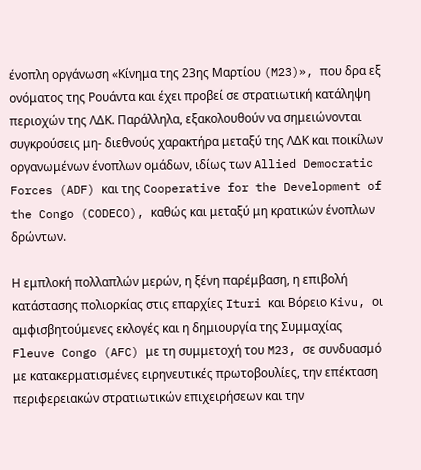ένοπλη οργάνωση «Κίνημα της 23ης Μαρτίου (M23)», που δρα εξ ονόματος της Ρουάντα και έχει προβεί σε στρατιωτική κατάληψη περιοχών της ΛΔΚ. Παράλληλα, εξακολουθούν να σημειώνονται συγκρούσεις μη- διεθνούς χαρακτήρα μεταξύ της ΛΔΚ και ποικίλων οργανωμένων ένοπλων ομάδων, ιδίως των Allied Democratic Forces (ADF) και της Cooperative for the Development of the Congo (CODECO), καθώς και μεταξύ μη κρατικών ένοπλων δρώντων.

Η εμπλοκή πολλαπλών μερών, η ξένη παρέμβαση, η επιβολή κατάστασης πολιορκίας στις επαρχίες Ituri και Βόρειο Kivu, οι αμφισβητούμενες εκλογές και η δημιουργία της Συμμαχίας Fleuve Congo (AFC) με τη συμμετοχή του M23, σε συνδυασμό με κατακερματισμένες ειρηνευτικές πρωτοβουλίες, την επέκταση περιφερειακών στρατιωτικών επιχειρήσεων και την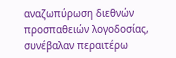αναζωπύρωση διεθνών προσπαθειών λογοδοσίας, συνέβαλαν περαιτέρω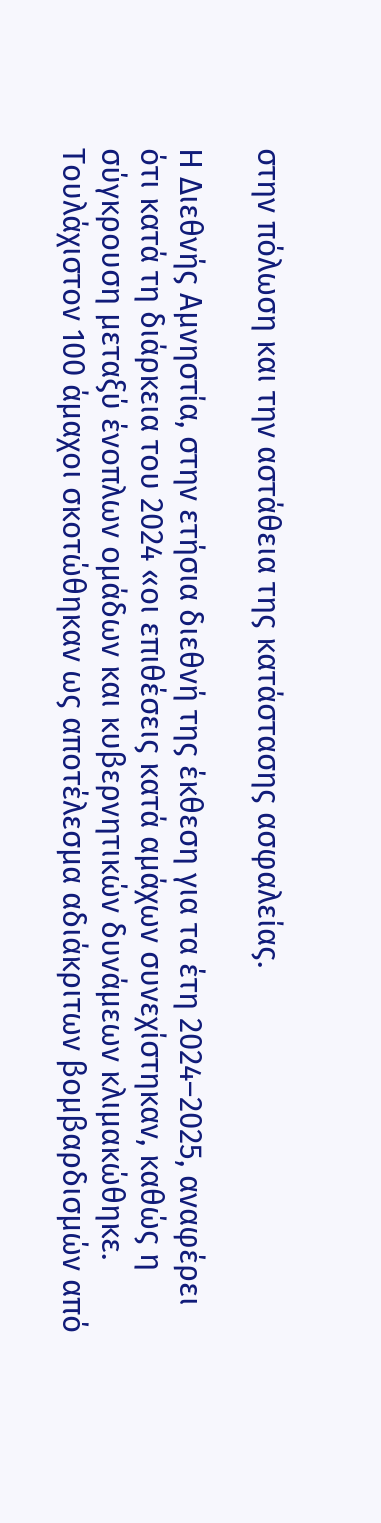στην πόλωση και την αστάθεια της κατάστασης ασφαλείας.

Η Διεθνής Αμνηστία, στην ετήσια διεθνή της έκθεση για τα έτη 2024–2025, αναφέρει ότι κατά τη διάρκεια του 2024 «οι επιθέσεις κατά αμάχων συνεχίστηκαν, καθώς η σύγκρουση μεταξύ ένοπλων ομάδων και κυβερνητικών δυνάμεων κλιμακώθηκε. Τουλάχιστον 100 άμαχοι σκοτώθηκαν ως αποτέλεσμα αδιάκριτων βομβαρδισμών από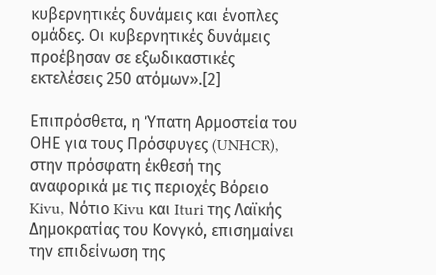κυβερνητικές δυνάμεις και ένοπλες ομάδες. Οι κυβερνητικές δυνάμεις προέβησαν σε εξωδικαστικές εκτελέσεις 250 ατόμων».[2]

Επιπρόσθετα, η Ύπατη Αρμοστεία του ΟΗΕ για τους Πρόσφυγες (UNHCR), στην πρόσφατη έκθεσή της αναφορικά με τις περιοχές Βόρειο Kivu, Νότιο Kivu και Ituri της Λαϊκής Δημοκρατίας του Κονγκό, επισημαίνει την επιδείνωση της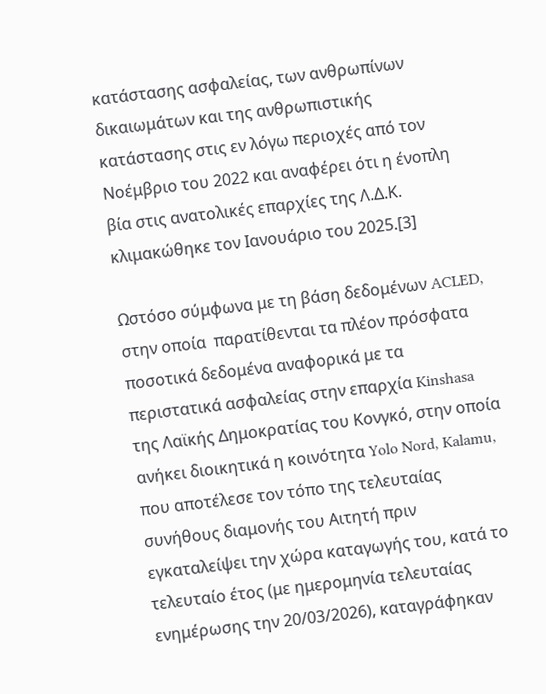κατάστασης ασφαλείας, των ανθρωπίνων δικαιωμάτων και της ανθρωπιστικής κατάστασης στις εν λόγω περιοχές από τον Νοέμβριο του 2022 και αναφέρει ότι η ένοπλη βία στις ανατολικές επαρχίες της Λ.Δ.Κ. κλιμακώθηκε τον Ιανουάριο του 2025.[3]

Ωστόσο σύμφωνα με τη βάση δεδομένων ACLED, στην οποία  παρατίθενται τα πλέον πρόσφατα ποσοτικά δεδομένα αναφορικά με τα περιστατικά ασφαλείας στην επαρχία Kinshasa της Λαϊκής Δημοκρατίας του Κονγκό, στην οποία ανήκει διοικητικά η κοινότητα Yolo Nord, Kalamu, που αποτέλεσε τον τόπο της τελευταίας συνήθους διαμονής του Αιτητή πριν εγκαταλείψει την χώρα καταγωγής του, κατά το τελευταίο έτος (με ημερομηνία τελευταίας ενημέρωσης την 20/03/2026), καταγράφηκαν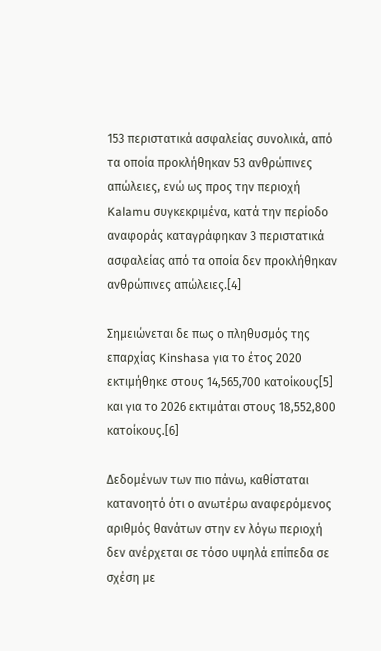153 περιστατικά ασφαλείας συνολικά, από τα οποία προκλήθηκαν 53 ανθρώπινες απώλειες, ενώ ως προς την περιοχή Kalamu συγκεκριμένα, κατά την περίοδο αναφοράς καταγράφηκαν 3 περιστατικά ασφαλείας από τα οποία δεν προκλήθηκαν ανθρώπινες απώλειες.[4]

Σημειώνεται δε πως ο πληθυσμός της επαρχίας Kinshasa για το έτος 2020 εκτιμήθηκε στους 14,565,700 κατοίκους[5] και για το 2026 εκτιμάται στους 18,552,800 κατοίκους.[6]

Δεδομένων των πιο πάνω, καθίσταται κατανοητό ότι ο ανωτέρω αναφερόμενος αριθμός θανάτων στην εν λόγω περιοχή δεν ανέρχεται σε τόσο υψηλά επίπεδα σε σχέση με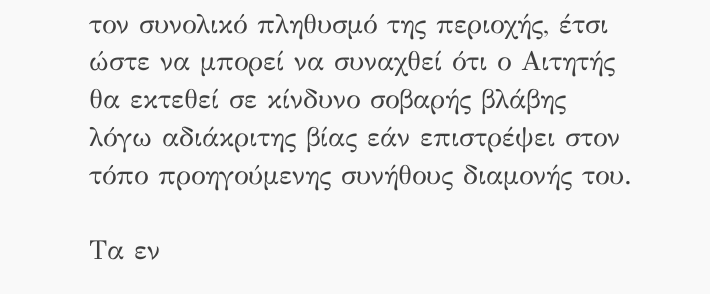τον συνολικό πληθυσμό της περιοχής, έτσι ώστε να μπορεί να συναχθεί ότι ο Αιτητής θα εκτεθεί σε κίνδυνο σοβαρής βλάβης λόγω αδιάκριτης βίας εάν επιστρέψει στον τόπο προηγούμενης συνήθους διαμονής του.

Τα εν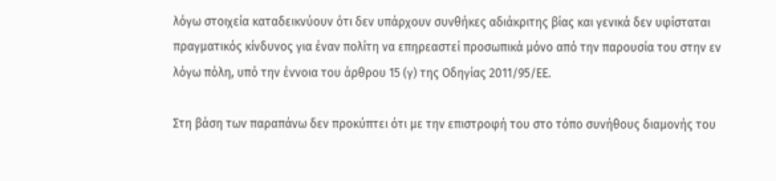λόγω στοιχεία καταδεικνύουν ότι δεν υπάρχουν συνθήκες αδιάκριτης βίας και γενικά δεν υφίσταται πραγματικός κίνδυνος για έναν πολίτη να επηρεαστεί προσωπικά μόνο από την παρουσία του στην εν λόγω πόλη, υπό την έννοια του άρθρου 15 (γ) της Οδηγίας 2011/95/ΕΕ.

Στη βάση των παραπάνω δεν προκύπτει ότι με την επιστροφή του στο τόπο συνήθους διαμονής του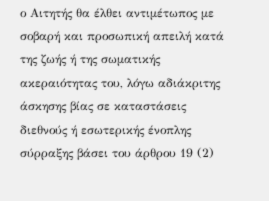ο Αιτητής θα έλθει αντιμέτωπος με σοβαρή και προσωπική απειλή κατά της ζωής ή της σωματικής ακεραιότητας του, λόγω αδιάκριτης άσκησης βίας σε καταστάσεις διεθνούς ή εσωτερικής ένοπλης σύρραξης βάσει του άρθρου 19 (2)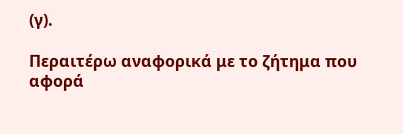(γ).

Περαιτέρω αναφορικά με το ζήτημα που αφορά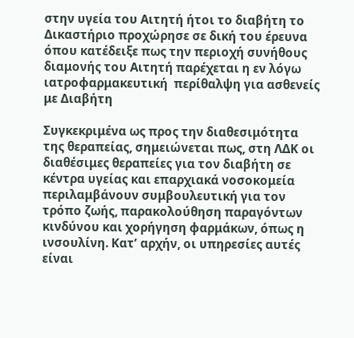στην υγεία του Αιτητή ήτοι το διαβήτη το Δικαστήριο προχώρησε σε δική του έρευνα όπου κατέδειξε πως την περιοχή συνήθους διαμονής του Αιτητή παρέχεται η εν λόγω ιατροφαρμακευτική  περίθαλψη για ασθενείς με Διαβήτη

Συγκεκριμένα ως προς την διαθεσιμότητα της θεραπείας, σημειώνεται πως, στη ΛΔΚ οι διαθέσιμες θεραπείες για τον διαβήτη σε κέντρα υγείας και επαρχιακά νοσοκομεία περιλαμβάνουν συμβουλευτική για τον τρόπο ζωής, παρακολούθηση παραγόντων κινδύνου και χορήγηση φαρμάκων, όπως η ινσουλίνη. Κατ’ αρχήν, οι υπηρεσίες αυτές είναι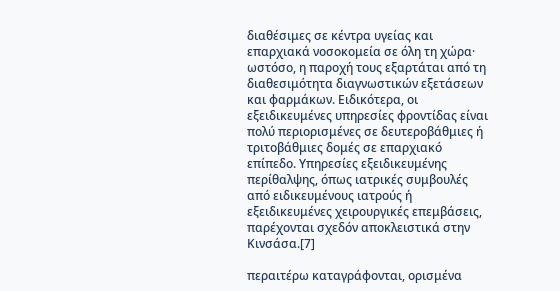διαθέσιμες σε κέντρα υγείας και επαρχιακά νοσοκομεία σε όλη τη χώρα· ωστόσο, η παροχή τους εξαρτάται από τη διαθεσιμότητα διαγνωστικών εξετάσεων και φαρμάκων. Ειδικότερα, οι εξειδικευμένες υπηρεσίες φροντίδας είναι πολύ περιορισμένες σε δευτεροβάθμιες ή τριτοβάθμιες δομές σε επαρχιακό επίπεδο. Υπηρεσίες εξειδικευμένης περίθαλψης, όπως ιατρικές συμβουλές από ειδικευμένους ιατρούς ή εξειδικευμένες χειρουργικές επεμβάσεις, παρέχονται σχεδόν αποκλειστικά στην Κινσάσα.[7]

περαιτέρω καταγράφονται, ορισμένα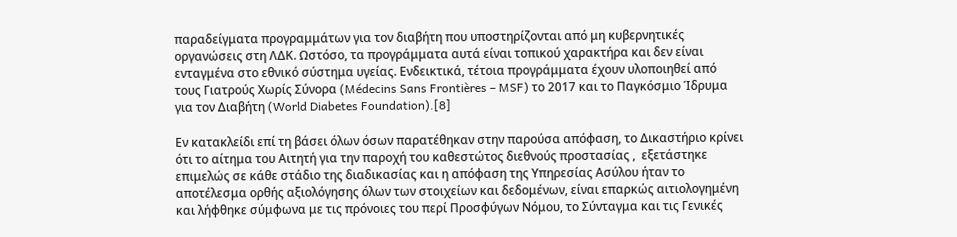παραδείγματα προγραμμάτων για τον διαβήτη που υποστηρίζονται από μη κυβερνητικές οργανώσεις στη ΛΔΚ. Ωστόσο, τα προγράμματα αυτά είναι τοπικού χαρακτήρα και δεν είναι ενταγμένα στο εθνικό σύστημα υγείας. Ενδεικτικά, τέτοια προγράμματα έχουν υλοποιηθεί από τους Γιατρούς Χωρίς Σύνορα (Médecins Sans Frontières – MSF) το 2017 και το Παγκόσμιο Ίδρυμα για τον Διαβήτη (World Diabetes Foundation).[8]

Εν κατακλείδι επί τη βάσει όλων όσων παρατέθηκαν στην παρούσα απόφαση, το Δικαστήριο κρίνει ότι το αίτημα του Αιτητή για την παροχή του καθεστώτος διεθνούς προστασίας ,  εξετάστηκε επιμελώς σε κάθε στάδιο της διαδικασίας και η απόφαση της Υπηρεσίας Ασύλου ήταν το αποτέλεσμα ορθής αξιολόγησης όλων των στοιχείων και δεδομένων, είναι επαρκώς αιτιολογημένη και λήφθηκε σύμφωνα με τις πρόνοιες του περί Προσφύγων Νόμου, το Σύνταγμα και τις Γενικές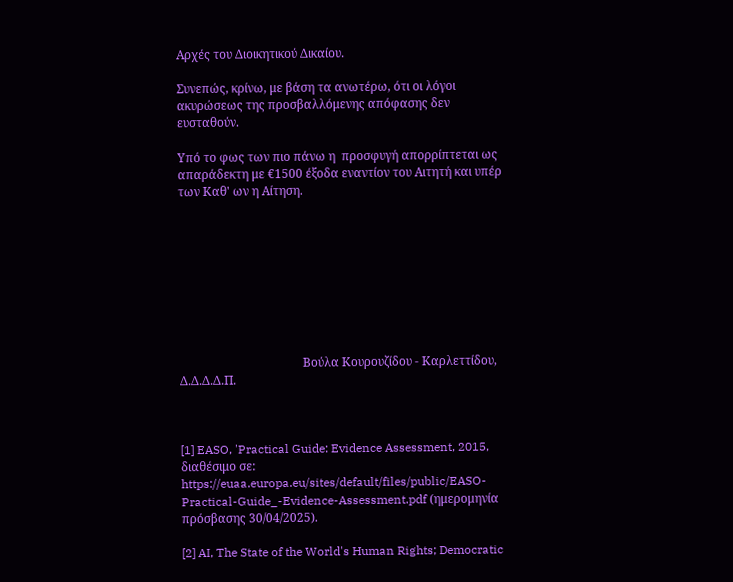Αρχές του Διοικητικού Δικαίου.

Συνεπώς, κρίνω, με βάση τα ανωτέρω, ότι οι λόγοι ακυρώσεως της προσβαλλόμενης απόφασης δεν ευσταθούν.

Υπό το φως των πιο πάνω η  προσφυγή απορρίπτεται ως απαράδεκτη με €1500 έξοδα εναντίον του Αιτητή και υπέρ των Καθ' ων η Αίτηση.









                                         Βούλα Κουρουζίδου - Καρλεττίδου, Δ.Δ.Δ.Δ.Π.



[1] EASO, 'Practical Guide: Evidence Assessment, 2015, διαθέσιμο σε: https://euaa.europa.eu/sites/default/files/public/EASO-Practical-Guide_-Evidence-Assessment.pdf (ημερομηνία πρόσβασης 30/04/2025).

[2] AI, The State of the World's Human Rights; Democratic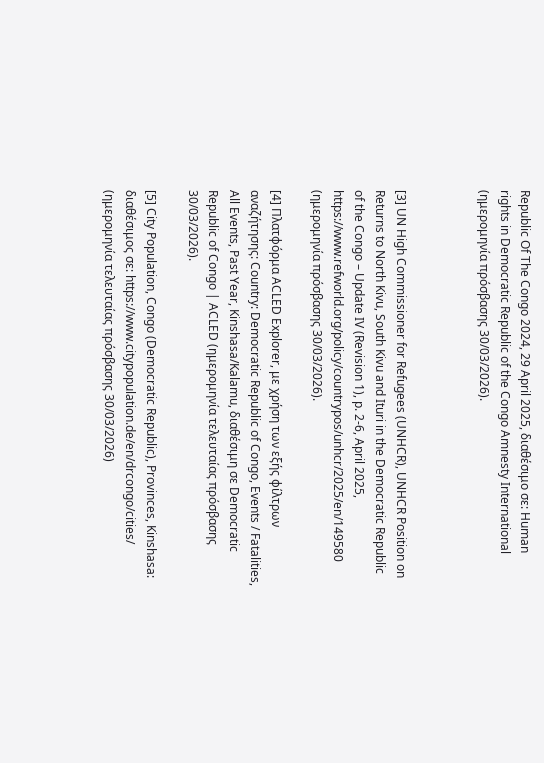Republic Of The Congo 2024, 29 April 2025, διαθέσιμο σε: Human rights in Democratic Republic of the Congo Amnesty International (ημερομηνία πρόσβασης 30/03/2026).



[3] UN High Commissioner for Refugees (UNHCR), UNHCR Position on Returns to North Kivu, South Kivu and Ituri in the Democratic Republic of the Congo – Update IV (Revision 1), p. 2-6, April 2025, https://www.refworld.org/policy/countrypos/unhcr/2025/en/149580  (ημερομηνία πρόσβασης 30/03/2026).

[4] Πλατφόρμα ACLED Explorer, με χρήση των εξής φίλτρων αναζήτησης: Country: Democratic Republic of Congo, Events / Fatalities, All Events, Past Year, Kinshasa/Kalamu, διαθέσιμη σε Democratic Republic of Congo | ACLED (ημερομηνία τελευταίας πρόσβασης 30/03/2026).

[5] City Population, Congo (Democratic Republic), Provinces, Kinshasa: διαθέσιμος σε: https://www.citypopulation.de/en/drcongo/cities/  (ημερομηνία τελευταίας πρόσβασης 30/03/2026)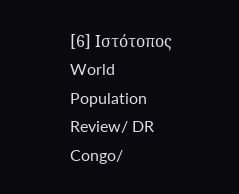[6] Ιστότοπος World Population Review/ DR Congo/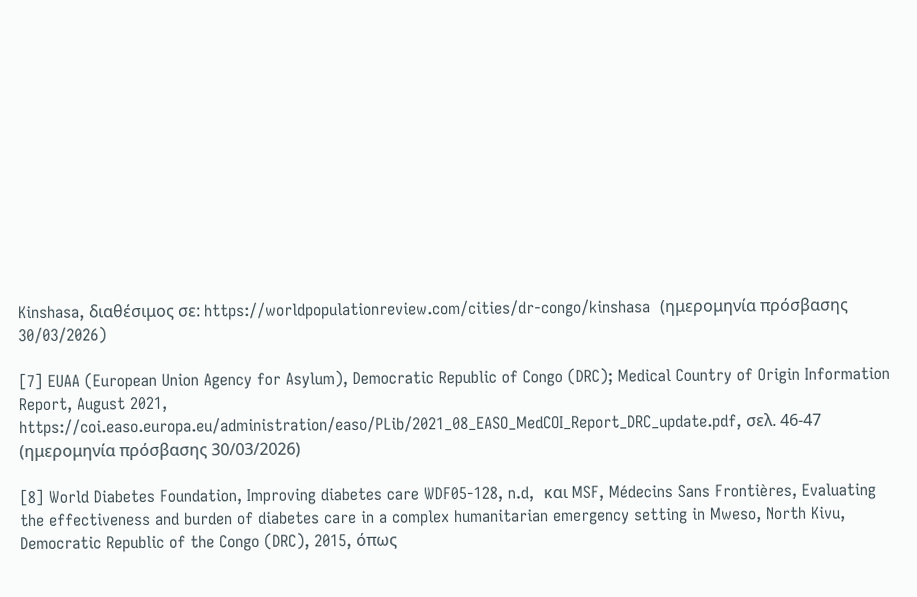Kinshasa, διαθέσιμος σε: https://worldpopulationreview.com/cities/dr-congo/kinshasa  (ημερομηνία πρόσβασης 30/03/2026)

[7] EUAA (European Union Agency for Asylum), Democratic Republic of Congo (DRC); Medical Country of Origin Information Report, August 2021, https://coi.easo.europa.eu/administration/easo/PLib/2021_08_EASO_MedCOI_Report_DRC_update.pdf, σελ. 46-47 (ημερομηνία πρόσβασης 30/03/2026)

[8] World Diabetes Foundation, Improving diabetes care WDF05-128, n.d,  και MSF, Médecins Sans Frontières, Evaluating the effectiveness and burden of diabetes care in a complex humanitarian emergency setting in Mweso, North Kivu, Democratic Republic of the Congo (DRC), 2015, όπως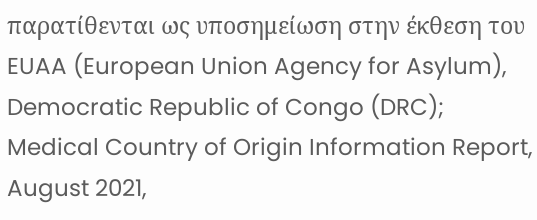παρατίθενται ως υποσημείωση στην έκθεση του EUAA (European Union Agency for Asylum), Democratic Republic of Congo (DRC); Medical Country of Origin Information Report, August 2021,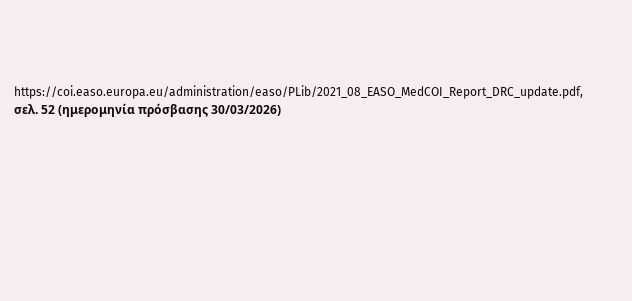https://coi.easo.europa.eu/administration/easo/PLib/2021_08_EASO_MedCOI_Report_DRC_update.pdf, σελ. 52 (ημερομηνία πρόσβασης 30/03/2026)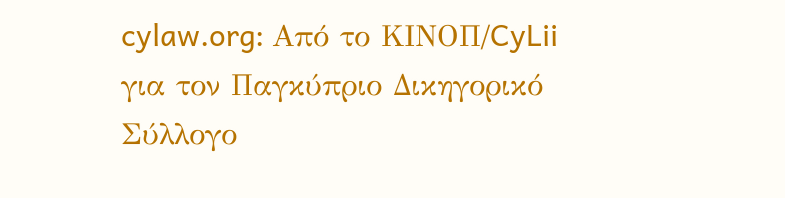cylaw.org: Από το ΚΙΝOΠ/CyLii για τον Παγκύπριο Δικηγορικό Σύλλογο